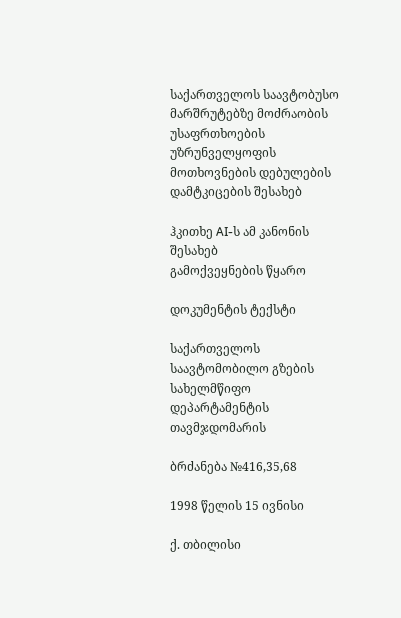საქართველოს საავტობუსო მარშრუტებზე მოძრაობის უსაფრთხოების უზრუნველყოფის მოთხოვნების დებულების დამტკიცების შესახებ

ჰკითხე AI-ს ამ კანონის შესახებ
გამოქვეყნების წყარო

დოკუმენტის ტექსტი

საქართველოს საავტომობილო გზების სახელმწიფო დეპარტამენტის თავმჯდომარის

ბრძანება №416,35,68

1998 წელის 15 ივნისი

ქ. თბილისი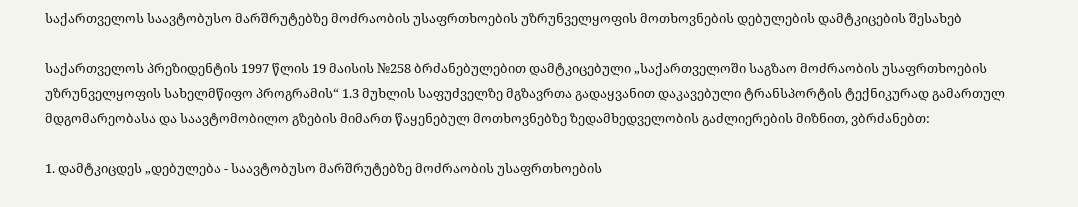საქართველოს საავტობუსო მარშრუტებზე მოძრაობის უსაფრთხოების უზრუნველყოფის მოთხოვნების დებულების დამტკიცების შესახებ

საქართველოს პრეზიდენტის 1997 წლის 19 მაისის №258 ბრძანებულებით დამტკიცებული „საქართველოში საგზაო მოძრაობის უსაფრთხოების უზრუნველყოფის სახელმწიფო პროგრამის“ 1.3 მუხლის საფუძველზე მგზავრთა გადაყვანით დაკავებული ტრანსპორტის ტექნიკურად გამართულ მდგომარეობასა და საავტომობილო გზების მიმართ წაყენებულ მოთხოვნებზე ზედამხედველობის გაძლიერების მიზნით, ვბრძანებთ:

1. დამტკიცდეს „დებულება - საავტობუსო მარშრუტებზე მოძრაობის უსაფრთხოების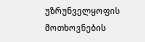უზრუნველყოფის მოთხოვნების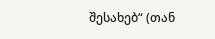შესახებ“ (თან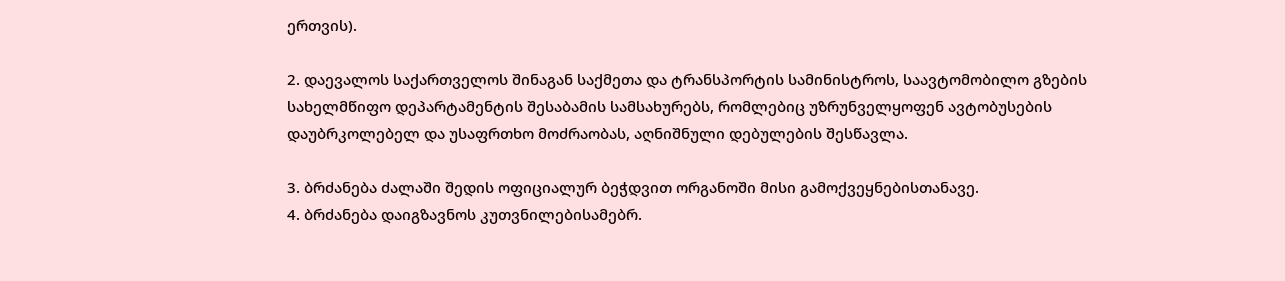ერთვის).

2. დაევალოს საქართველოს შინაგან საქმეთა და ტრანსპორტის სამინისტროს, საავტომობილო გზების სახელმწიფო დეპარტამენტის შესაბამის სამსახურებს, რომლებიც უზრუნველყოფენ ავტობუსების დაუბრკოლებელ და უსაფრთხო მოძრაობას, აღნიშნული დებულების შესწავლა.

3. ბრძანება ძალაში შედის ოფიციალურ ბეჭდვით ორგანოში მისი გამოქვეყნებისთანავე.
4. ბრძანება დაიგზავნოს კუთვნილებისამებრ.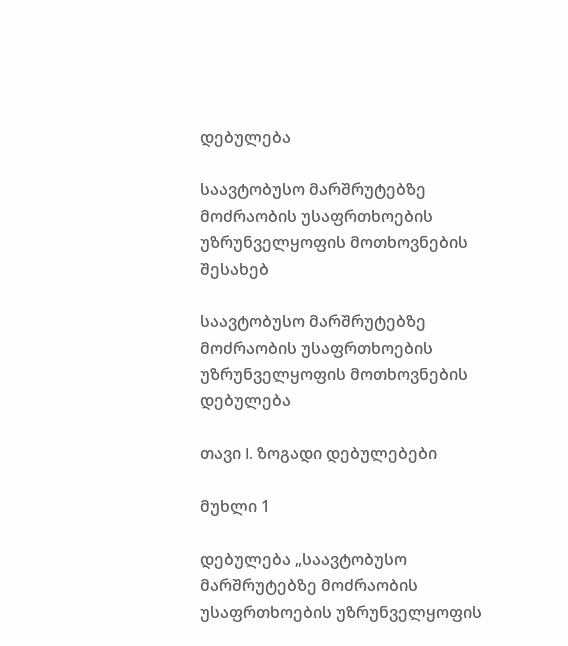დებულება

საავტობუსო მარშრუტებზე მოძრაობის უსაფრთხოების უზრუნველყოფის მოთხოვნების შესახებ

საავტობუსო მარშრუტებზე მოძრაობის უსაფრთხოების უზრუნველყოფის მოთხოვნების დებულება

თავი I. ზოგადი დებულებები

მუხლი 1

დებულება „საავტობუსო მარშრუტებზე მოძრაობის უსაფრთხოების უზრუნველყოფის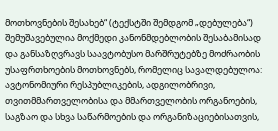მოთხოვნების შესახებ“ (ტექსტში შემდგომ „დებულება“) შემუშავებულია მოქმედი კანონმდებლობის შესაბამისად და განსაზღვრავს საავტობუსო მარშრუტებზე მოძრაობის უსაფრთხოების მოთხოვნებს, რომელიც სავალდებულოა:
ავტონომიური რესპუბლიკების, ადგილობრივი, თვითმმართველობისა და მმართველობის ორგანოების, საგზაო და სხვა საწარმოების და ორგანიზაციებისათვის,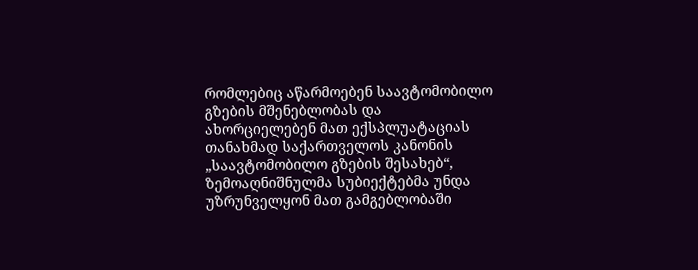რომლებიც აწარმოებენ საავტომობილო გზების მშენებლობას და ახორციელებენ მათ ექსპლუატაციას თანახმად საქართველოს კანონის „საავტომობილო გზების შესახებ“, ზემოაღნიშნულმა სუბიექტებმა უნდა უზრუნველყონ მათ გამგებლობაში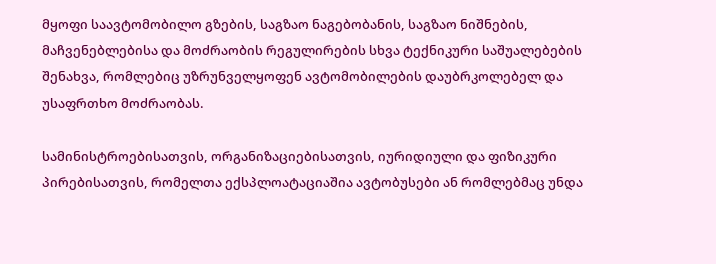მყოფი საავტომობილო გზების, საგზაო ნაგებობანის, საგზაო ნიშნების, მაჩვენებლებისა და მოძრაობის რეგულირების სხვა ტექნიკური საშუალებების შენახვა, რომლებიც უზრუნველყოფენ ავტომობილების დაუბრკოლებელ და უსაფრთხო მოძრაობას.

სამინისტროებისათვის, ორგანიზაციებისათვის, იურიდიული და ფიზიკური პირებისათვის, რომელთა ექსპლოატაციაშია ავტობუსები ან რომლებმაც უნდა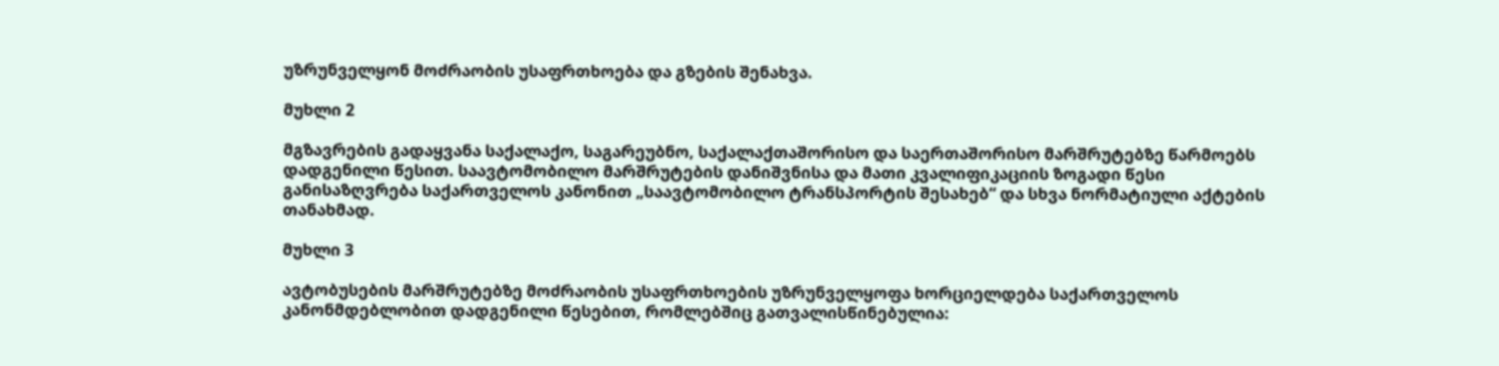უზრუნველყონ მოძრაობის უსაფრთხოება და გზების შენახვა.

მუხლი 2

მგზავრების გადაყვანა საქალაქო, საგარეუბნო, საქალაქთაშორისო და საერთაშორისო მარშრუტებზე წარმოებს დადგენილი წესით. საავტომობილო მარშრუტების დანიშვნისა და მათი კვალიფიკაციის ზოგადი წესი განისაზღვრება საქართველოს კანონით „საავტომობილო ტრანსპორტის შესახებ“ და სხვა ნორმატიული აქტების თანახმად.

მუხლი 3

ავტობუსების მარშრუტებზე მოძრაობის უსაფრთხოების უზრუნველყოფა ხორციელდება საქართველოს კანონმდებლობით დადგენილი წესებით, რომლებშიც გათვალისწინებულია: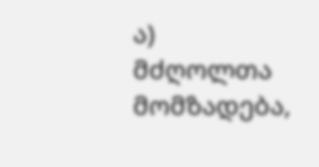ა) მძღოლთა მომზადება,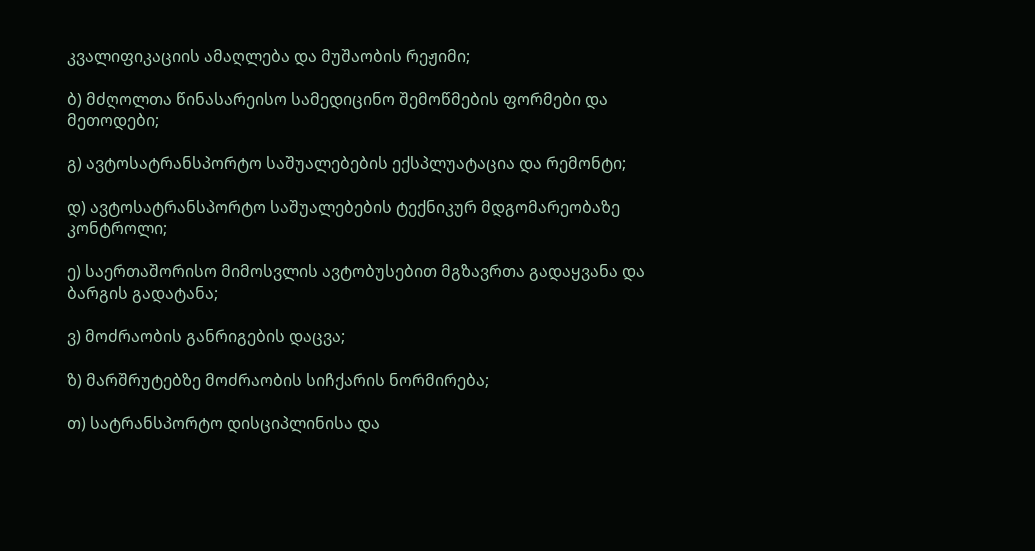კვალიფიკაციის ამაღლება და მუშაობის რეჟიმი;

ბ) მძღოლთა წინასარეისო სამედიცინო შემოწმების ფორმები და მეთოდები;

გ) ავტოსატრანსპორტო საშუალებების ექსპლუატაცია და რემონტი;

დ) ავტოსატრანსპორტო საშუალებების ტექნიკურ მდგომარეობაზე კონტროლი;

ე) საერთაშორისო მიმოსვლის ავტობუსებით მგზავრთა გადაყვანა და ბარგის გადატანა;

ვ) მოძრაობის განრიგების დაცვა;

ზ) მარშრუტებზე მოძრაობის სიჩქარის ნორმირება;

თ) სატრანსპორტო დისციპლინისა და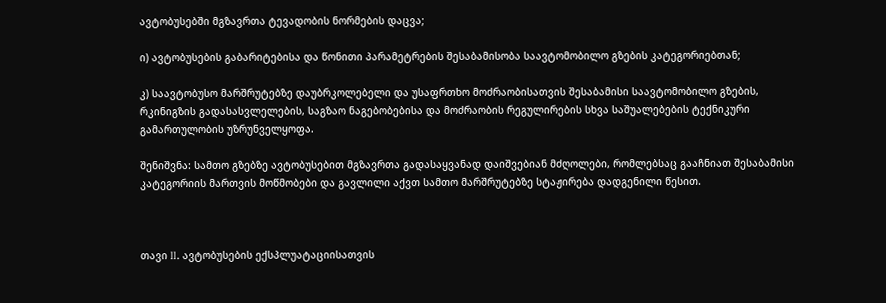ავტობუსებში მგზავრთა ტევადობის ნორმების დაცვა;

ი) ავტობუსების გაბარიტებისა და წონითი პარამეტრების შესაბამისობა საავტომობილო გზების კატეგორიებთან;

კ) საავტობუსო მარშრუტებზე დაუბრკოლებელი და უსაფრთხო მოძრაობისათვის შესაბამისი საავტომობილო გზების, რკინიგზის გადასასვლელების, საგზაო ნაგებობებისა და მოძრაობის რეგულირების სხვა საშუალებების ტექნიკური გამართულობის უზრუნველყოფა.

შენიშვნა: სამთო გზებზე ავტობუსებით მგზავრთა გადასაყვანად დაიშვებიან მძღოლები, რომლებსაც გააჩნიათ შესაბამისი კატეგორიის მართვის მოწმობები და გავლილი აქვთ სამთო მარშრუტებზე სტაჟირება დადგენილი წესით.



თავი II. ავტობუსების ექსპლუატაციისათვის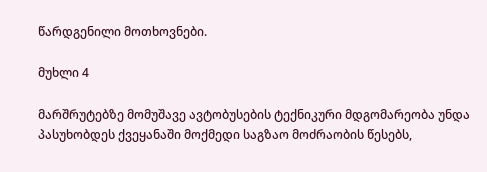წარდგენილი მოთხოვნები.

მუხლი 4

მარშრუტებზე მომუშავე ავტობუსების ტექნიკური მდგომარეობა უნდა პასუხობდეს ქვეყანაში მოქმედი საგზაო მოძრაობის წესებს,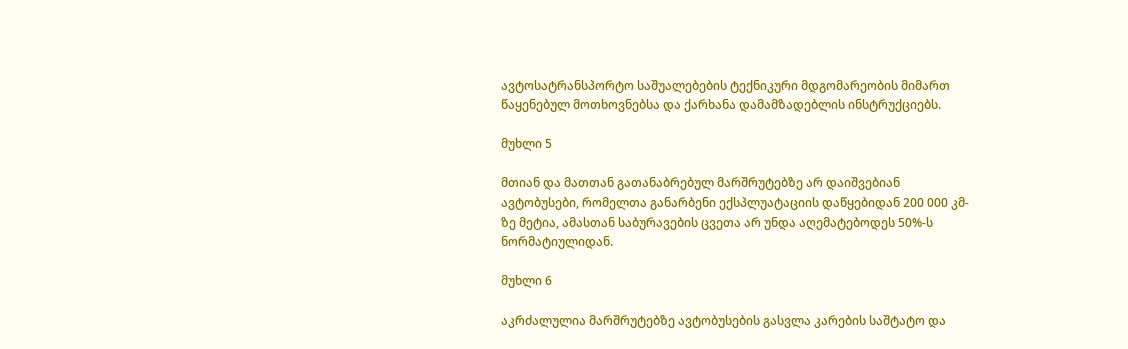ავტოსატრანსპორტო საშუალებების ტექნიკური მდგომარეობის მიმართ წაყენებულ მოთხოვნებსა და ქარხანა დამამზადებლის ინსტრუქციებს.

მუხლი 5

მთიან და მათთან გათანაბრებულ მარშრუტებზე არ დაიშვებიან ავტობუსები, რომელთა განარბენი ექსპლუატაციის დაწყებიდან 200 000 კმ-ზე მეტია, ამასთან საბურავების ცვეთა არ უნდა აღემატებოდეს 50%-ს ნორმატიულიდან.

მუხლი 6

აკრძალულია მარშრუტებზე ავტობუსების გასვლა კარების საშტატო და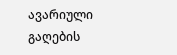ავარიული გაღების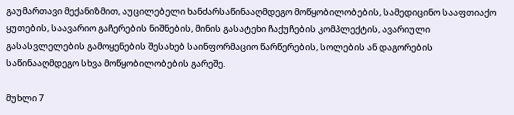გაუმართავი მექანიზმით, აუცილებელი ხანძარსაწინააღმდეგო მოწყობილობების, სამედიცინო სააფთიაქო ყუთების, საავარიო გაჩერების ნიშნების, მინის გასატეხი ჩაქუჩების კომპლექტის, ავარიული გასასვლელების გამოყენების შესახებ საინფორმაციო წარწერების, სოლების ან დაგორების საწინააღმდეგო სხვა მოწყობილობების გარეშე.

მუხლი 7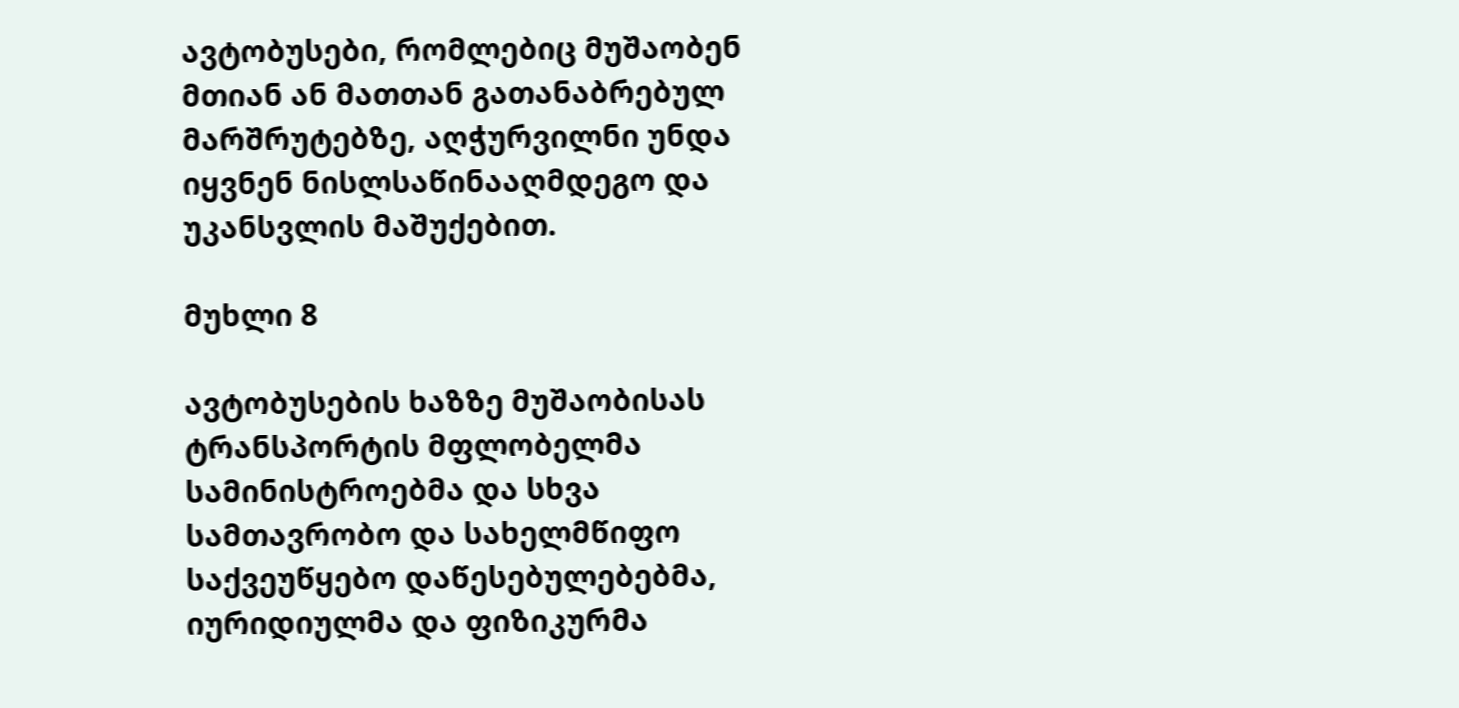ავტობუსები, რომლებიც მუშაობენ მთიან ან მათთან გათანაბრებულ მარშრუტებზე, აღჭურვილნი უნდა იყვნენ ნისლსაწინააღმდეგო და უკანსვლის მაშუქებით.

მუხლი 8

ავტობუსების ხაზზე მუშაობისას ტრანსპორტის მფლობელმა სამინისტროებმა და სხვა სამთავრობო და სახელმწიფო საქვეუწყებო დაწესებულებებმა, იურიდიულმა და ფიზიკურმა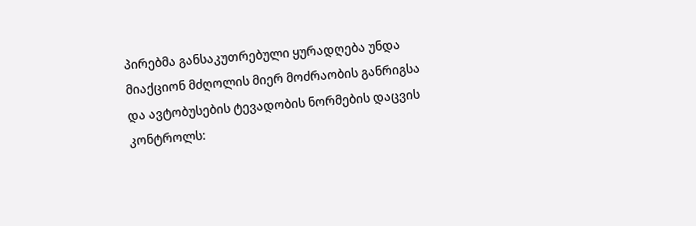პირებმა განსაკუთრებული ყურადღება უნდა მიაქციონ მძღოლის მიერ მოძრაობის განრიგსა და ავტობუსების ტევადობის ნორმების დაცვის კონტროლს: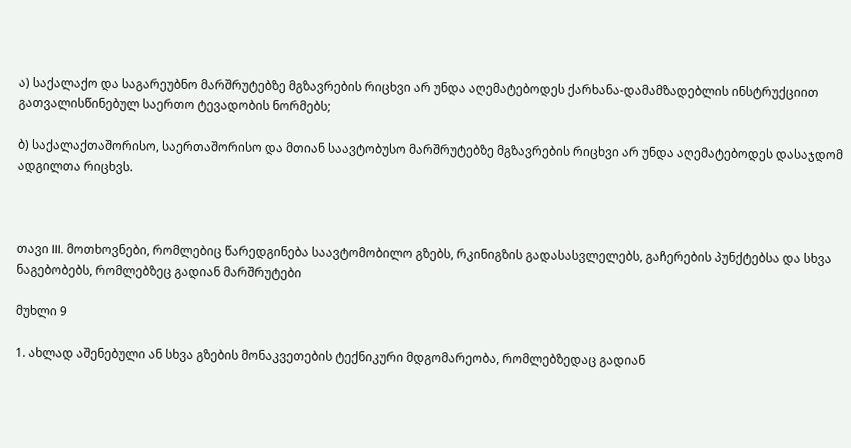ა) საქალაქო და საგარეუბნო მარშრუტებზე მგზავრების რიცხვი არ უნდა აღემატებოდეს ქარხანა-დამამზადებლის ინსტრუქციით გათვალისწინებულ საერთო ტევადობის ნორმებს;

ბ) საქალაქთაშორისო, საერთაშორისო და მთიან საავტობუსო მარშრუტებზე მგზავრების რიცხვი არ უნდა აღემატებოდეს დასაჯდომ ადგილთა რიცხვს.



თავი III. მოთხოვნები, რომლებიც წარედგინება საავტომობილო გზებს, რკინიგზის გადასასვლელებს, გაჩერების პუნქტებსა და სხვა ნაგებობებს, რომლებზეც გადიან მარშრუტები

მუხლი 9

1. ახლად აშენებული ან სხვა გზების მონაკვეთების ტექნიკური მდგომარეობა, რომლებზედაც გადიან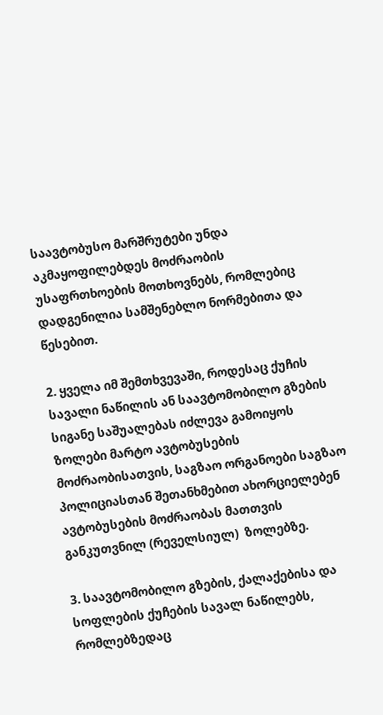საავტობუსო მარშრუტები უნდა აკმაყოფილებდეს მოძრაობის უსაფრთხოების მოთხოვნებს, რომლებიც დადგენილია სამშენებლო ნორმებითა და წესებით.

2. ყველა იმ შემთხვევაში, როდესაც ქუჩის სავალი ნაწილის ან საავტომობილო გზების სიგანე საშუალებას იძლევა გამოიყოს ზოლები მარტო ავტობუსების მოძრაობისათვის, საგზაო ორგანოები საგზაო პოლიციასთან შეთანხმებით ახორციელებენ ავტობუსების მოძრაობას მათთვის განკუთვნილ (რეველსიულ)  ზოლებზე.

3. საავტომობილო გზების, ქალაქებისა და სოფლების ქუჩების სავალ ნაწილებს, რომლებზედაც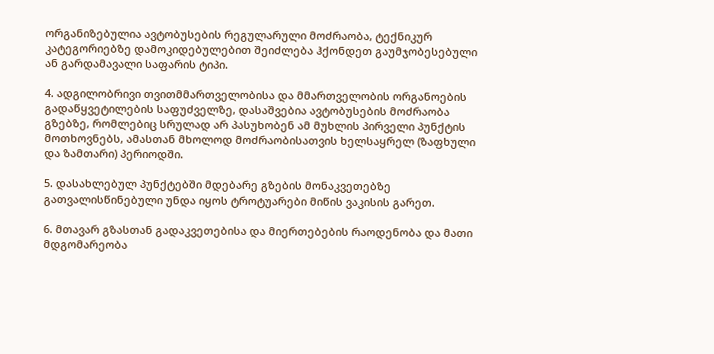ორგანიზებულია ავტობუსების რეგულარული მოძრაობა, ტექნიკურ კატეგორიებზე დამოკიდებულებით შეიძლება ჰქონდეთ გაუმჯობესებული ან გარდამავალი საფარის ტიპი.

4. ადგილობრივი თვითმმართველობისა და მმართველობის ორგანოების გადაწყვეტილების საფუძველზე, დასაშვებია ავტობუსების მოძრაობა გზებზე, რომლებიც სრულად არ პასუხობენ ამ მუხლის პირველი პუნქტის მოთხოვნებს, ამასთან მხოლოდ მოძრაობისათვის ხელსაყრელ (ზაფხული და ზამთარი) პერიოდში.

5. დასახლებულ პუნქტებში მდებარე გზების მონაკვეთებზე გათვალისწინებული უნდა იყოს ტროტუარები მიწის ვაკისის გარეთ.

6. მთავარ გზასთან გადაკვეთებისა და მიერთებების რაოდენობა და მათი მდგომარეობა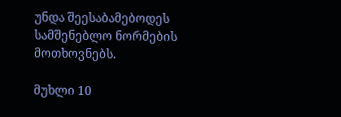უნდა შეესაბამებოდეს სამშენებლო ნორმების მოთხოვნებს.

მუხლი 10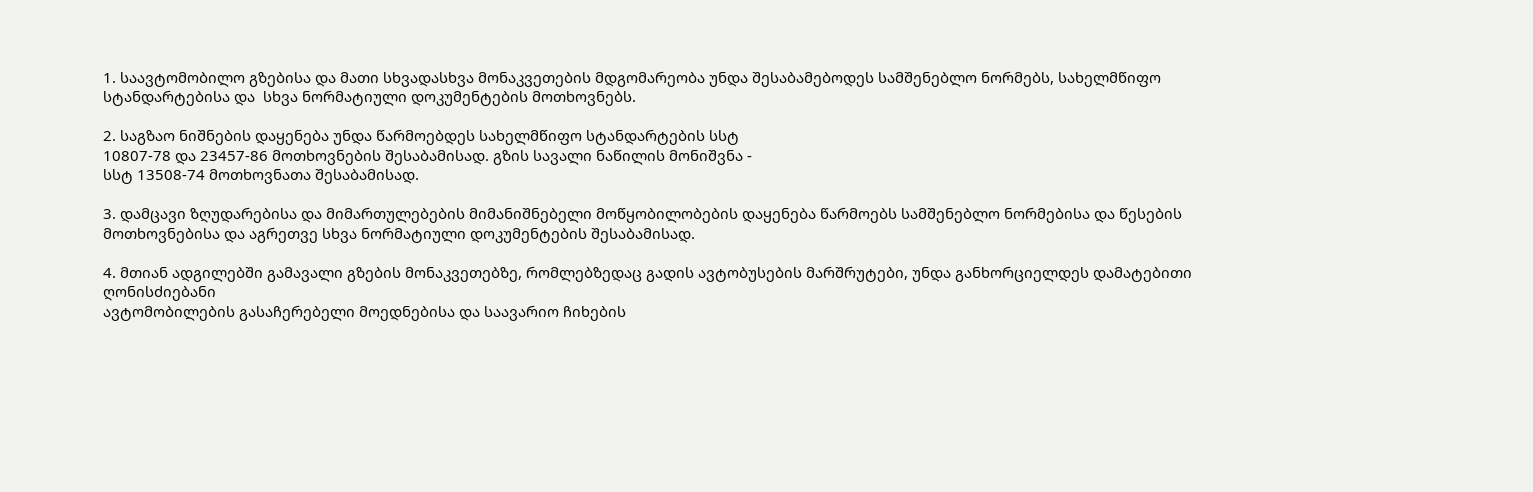1. საავტომობილო გზებისა და მათი სხვადასხვა მონაკვეთების მდგომარეობა უნდა შესაბამებოდეს სამშენებლო ნორმებს, სახელმწიფო სტანდარტებისა და  სხვა ნორმატიული დოკუმენტების მოთხოვნებს.

2. საგზაო ნიშნების დაყენება უნდა წარმოებდეს სახელმწიფო სტანდარტების სსტ
10807-78 და 23457-86 მოთხოვნების შესაბამისად. გზის სავალი ნაწილის მონიშვნა -
სსტ 13508-74 მოთხოვნათა შესაბამისად.

3. დამცავი ზღუდარებისა და მიმართულებების მიმანიშნებელი მოწყობილობების დაყენება წარმოებს სამშენებლო ნორმებისა და წესების მოთხოვნებისა და აგრეთვე სხვა ნორმატიული დოკუმენტების შესაბამისად.

4. მთიან ადგილებში გამავალი გზების მონაკვეთებზე, რომლებზედაც გადის ავტობუსების მარშრუტები, უნდა განხორციელდეს დამატებითი ღონისძიებანი
ავტომობილების გასაჩერებელი მოედნებისა და საავარიო ჩიხების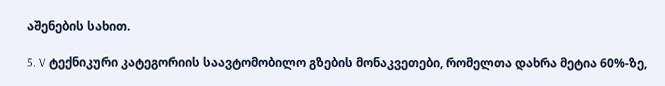აშენების სახით.

5. V ტექნიკური კატეგორიის საავტომობილო გზების მონაკვეთები, რომელთა დახრა მეტია 60%-ზე,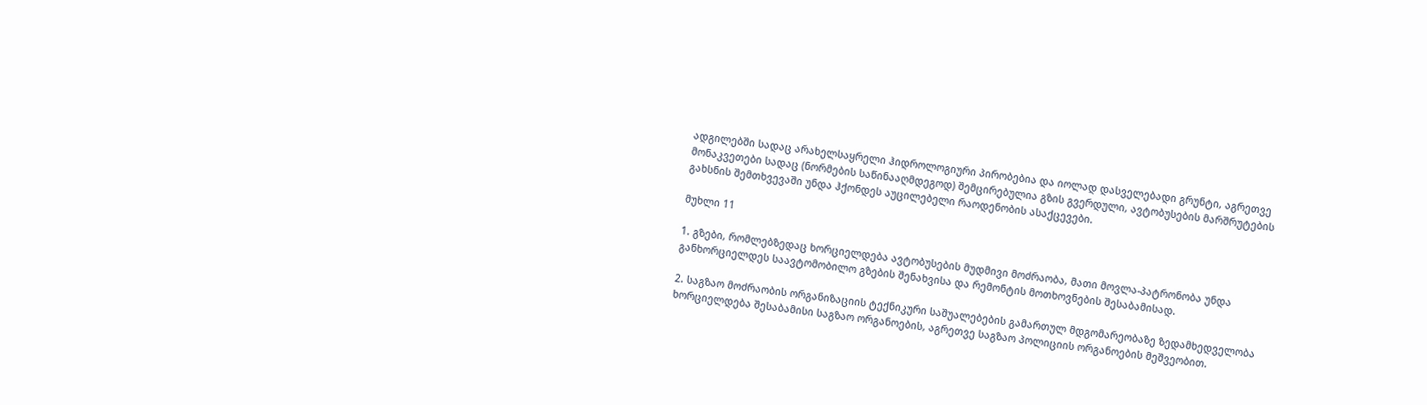ადგილებში სადაც არახელსაყრელი ჰიდროლოგიური პირობებია და იოლად დასველებადი გრუნტი, აგრეთვე მონაკვეთები სადაც (ნორმების საწინააღმდეგოდ) შემცირებულია გზის გვერდული, ავტობუსების მარშრუტების გახსნის შემთხვევაში უნდა ჰქონდეს აუცილებელი რაოდენობის ასაქცევები.

მუხლი 11

1. გზები, რომლებზედაც ხორციელდება ავტობუსების მუდმივი მოძრაობა, მათი მოვლა-პატრონობა უნდა განხორციელდეს საავტომობილო გზების შენახვისა და რემონტის მოთხოვნების შესაბამისად.

2. საგზაო მოძრაობის ორგანიზაციის ტექნიკური საშუალებების გამართულ მდგომარეობაზე ზედამხედველობა ხორციელდება შესაბამისი საგზაო ორგანოების, აგრეთვე საგზაო პოლიციის ორგანოების მეშვეობით.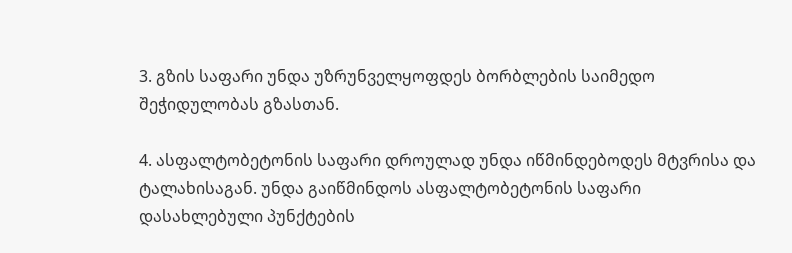3. გზის საფარი უნდა უზრუნველყოფდეს ბორბლების საიმედო შეჭიდულობას გზასთან.

4. ასფალტობეტონის საფარი დროულად უნდა იწმინდებოდეს მტვრისა და
ტალახისაგან. უნდა გაიწმინდოს ასფალტობეტონის საფარი დასახლებული პუნქტების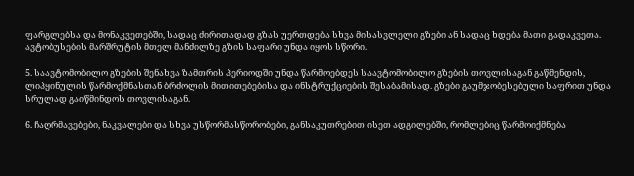ფარგლებსა და მონაკვეთებში, სადაც ძირითადად გზას უერთდება სხვა მისასვლელი გზები ან სადაც ხდება მათი გადაკვეთა. ავტობუსების მარშრუტის მთელ მანძილზე გზის საფარი უნდა იყოს სწორი.

5. საავტომობილო გზების შენახვა ზამთრის პერიოდში უნდა წარმოებდეს საავტომობილო გზების თოვლისაგან გაწმენდის, ლიპყინულის წარმოქმნასთან ბრძოლის მითითებებისა და ინსტრუქციების შესაბამისად. გზები გაუმჯობესებული საფრით უნდა სრულად გაიწმინდოს თოვლისაგან.

6. ჩაღრმავებები, ნაკვალები და სხვა უსწორმასწორობები, განსაკუთრებით ისეთ ადგილებში, რომლებიც წარმოიქმნება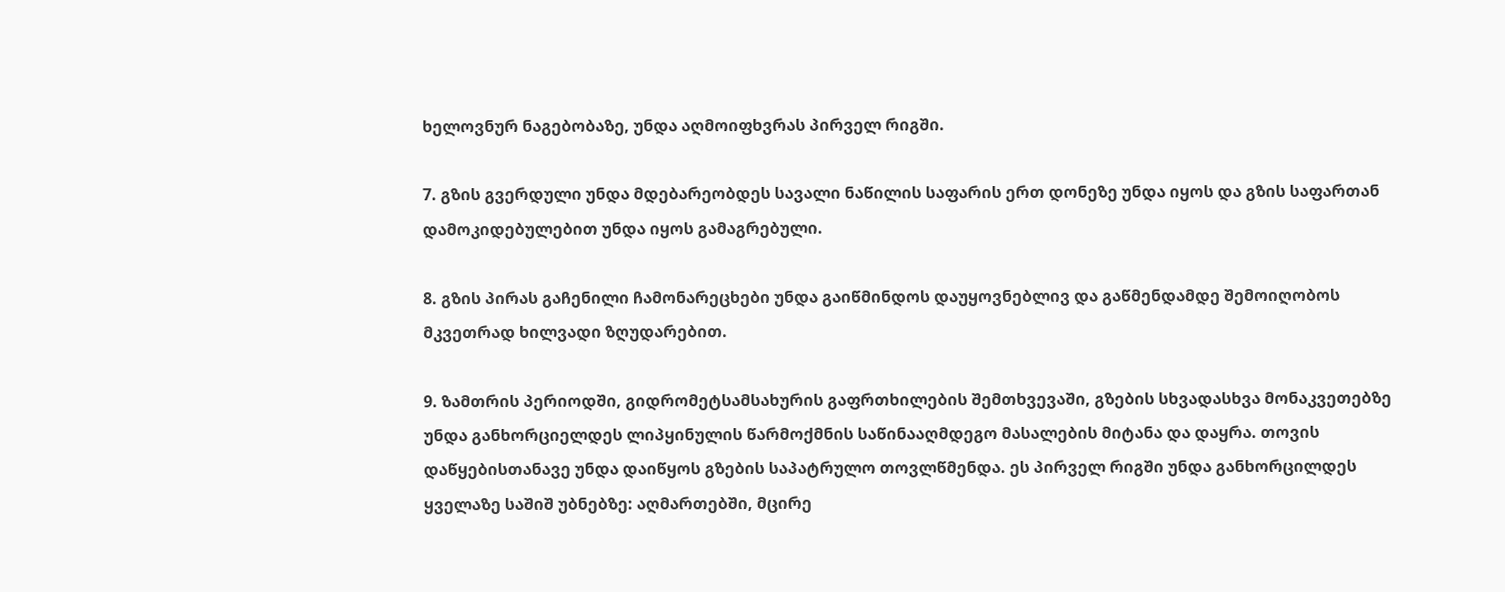ხელოვნურ ნაგებობაზე, უნდა აღმოიფხვრას პირველ რიგში.

7. გზის გვერდული უნდა მდებარეობდეს სავალი ნაწილის საფარის ერთ დონეზე უნდა იყოს და გზის საფართან დამოკიდებულებით უნდა იყოს გამაგრებული.

8. გზის პირას გაჩენილი ჩამონარეცხები უნდა გაიწმინდოს დაუყოვნებლივ და გაწმენდამდე შემოიღობოს მკვეთრად ხილვადი ზღუდარებით.

9. ზამთრის პერიოდში, გიდრომეტსამსახურის გაფრთხილების შემთხვევაში, გზების სხვადასხვა მონაკვეთებზე უნდა განხორციელდეს ლიპყინულის წარმოქმნის საწინააღმდეგო მასალების მიტანა და დაყრა. თოვის დაწყებისთანავე უნდა დაიწყოს გზების საპატრულო თოვლწმენდა. ეს პირველ რიგში უნდა განხორცილდეს ყველაზე საშიშ უბნებზე: აღმართებში, მცირე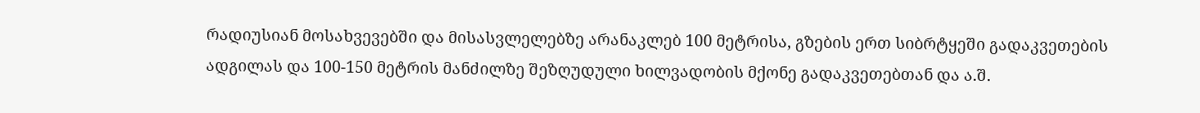რადიუსიან მოსახვევებში და მისასვლელებზე არანაკლებ 100 მეტრისა, გზების ერთ სიბრტყეში გადაკვეთების ადგილას და 100-150 მეტრის მანძილზე შეზღუდული ხილვადობის მქონე გადაკვეთებთან და ა.შ.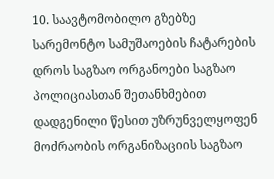10. საავტომობილო გზებზე სარემონტო სამუშაოების ჩატარების დროს საგზაო ორგანოები საგზაო პოლიციასთან შეთანხმებით დადგენილი წესით უზრუნველყოფენ მოძრაობის ორგანიზაციის საგზაო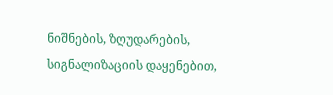ნიშნების, ზღუდარების, სიგნალიზაციის დაყენებით,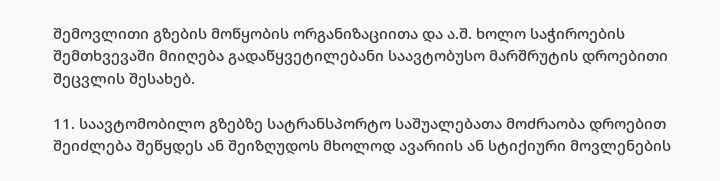შემოვლითი გზების მოწყობის ორგანიზაციითა და ა.შ. ხოლო საჭიროების შემთხვევაში მიიღება გადაწყვეტილებანი საავტობუსო მარშრუტის დროებითი შეცვლის შესახებ.

11. საავტომობილო გზებზე სატრანსპორტო საშუალებათა მოძრაობა დროებით შეიძლება შეწყდეს ან შეიზღუდოს მხოლოდ ავარიის ან სტიქიური მოვლენების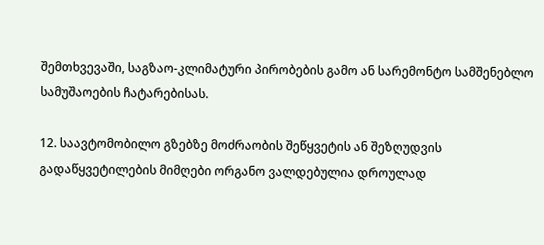შემთხვევაში, საგზაო-კლიმატური პირობების გამო ან სარემონტო სამშენებლო
სამუშაოების ჩატარებისას.

12. საავტომობილო გზებზე მოძრაობის შეწყვეტის ან შეზღუდვის გადაწყვეტილების მიმღები ორგანო ვალდებულია დროულად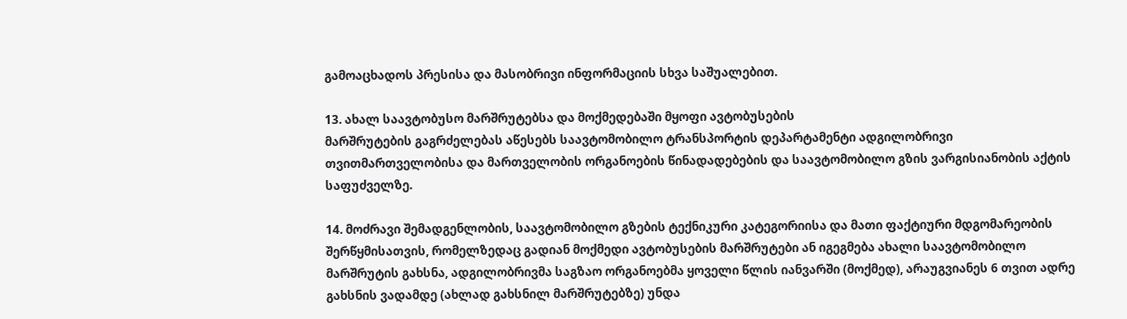გამოაცხადოს პრესისა და მასობრივი ინფორმაციის სხვა საშუალებით.

13. ახალ საავტობუსო მარშრუტებსა და მოქმედებაში მყოფი ავტობუსების
მარშრუტების გაგრძელებას აწესებს საავტომობილო ტრანსპორტის დეპარტამენტი ადგილობრივი თვითმართველობისა და მართველობის ორგანოების წინადადებების და საავტომობილო გზის ვარგისიანობის აქტის საფუძველზე.

14. მოძრავი შემადგენლობის, საავტომობილო გზების ტექნიკური კატეგორიისა და მათი ფაქტიური მდგომარეობის შერწყმისათვის, რომელზედაც გადიან მოქმედი ავტობუსების მარშრუტები ან იგეგმება ახალი საავტომობილო მარშრუტის გახსნა, ადგილობრივმა საგზაო ორგანოებმა ყოველი წლის იანვარში (მოქმედ), არაუგვიანეს 6 თვით ადრე გახსნის ვადამდე (ახლად გახსნილ მარშრუტებზე) უნდა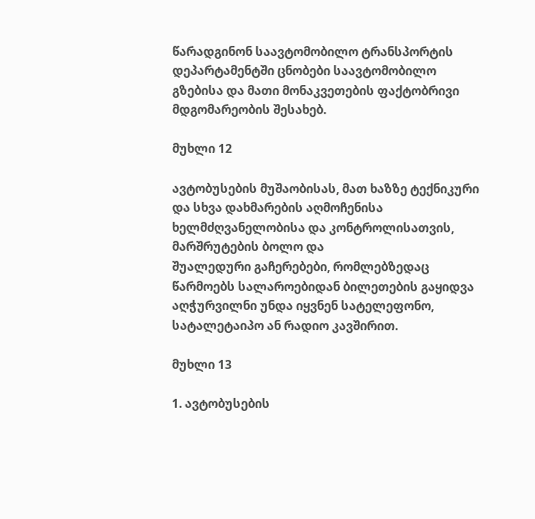წარადგინონ საავტომობილო ტრანსპორტის დეპარტამენტში ცნობები საავტომობილო გზებისა და მათი მონაკვეთების ფაქტობრივი მდგომარეობის შესახებ.

მუხლი 12

ავტობუსების მუშაობისას, მათ ხაზზე ტექნიკური და სხვა დახმარების აღმოჩენისა ხელმძღვანელობისა და კონტროლისათვის, მარშრუტების ბოლო და
შუალედური გაჩერებები, რომლებზედაც წარმოებს სალაროებიდან ბილეთების გაყიდვა აღჭურვილნი უნდა იყვნენ სატელეფონო, სატალეტაიპო ან რადიო კავშირით.

მუხლი 13

1. ავტობუსების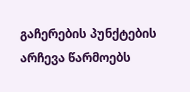გაჩერების პუნქტების არჩევა წარმოებს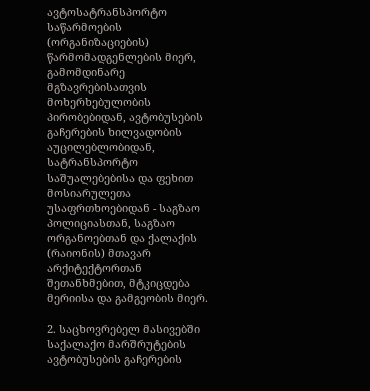ავტოსატრანსპორტო საწარმოების (ორგანიზაციების) წარმომადგენლების მიერ, გამომდინარე მგზავრებისათვის მოხერხებულობის პირობებიდან, ავტობუსების გაჩერების ხილვადობის აუცილებლობიდან, სატრანსპორტო საშუალებებისა და ფეხით მოსიარულეთა უსაფრთხოებიდან - საგზაო პოლიციასთან, საგზაო ორგანოებთან და ქალაქის (რაიონის) მთავარ არქიტექტორთან შეთანხმებით, მტკიცდება მერიისა და გამგეობის მიერ.

2. საცხოვრებელ მასივებში საქალაქო მარშრუტების ავტობუსების გაჩერების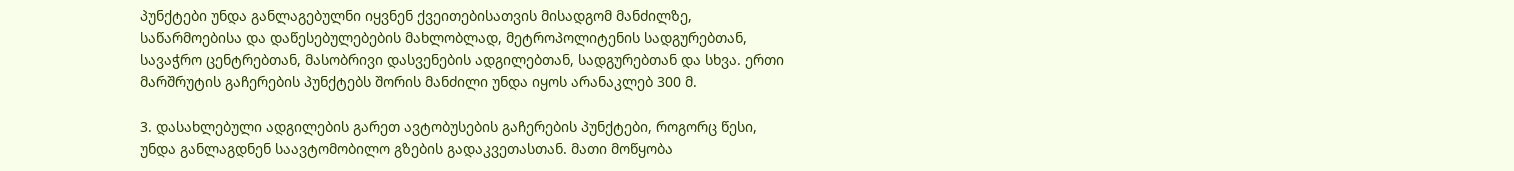პუნქტები უნდა განლაგებულნი იყვნენ ქვეითებისათვის მისადგომ მანძილზე, საწარმოებისა და დაწესებულებების მახლობლად, მეტროპოლიტენის სადგურებთან, სავაჭრო ცენტრებთან, მასობრივი დასვენების ადგილებთან, სადგურებთან და სხვა. ერთი მარშრუტის გაჩერების პუნქტებს შორის მანძილი უნდა იყოს არანაკლებ 300 მ.

3. დასახლებული ადგილების გარეთ ავტობუსების გაჩერების პუნქტები, როგორც წესი, უნდა განლაგდნენ საავტომობილო გზების გადაკვეთასთან. მათი მოწყობა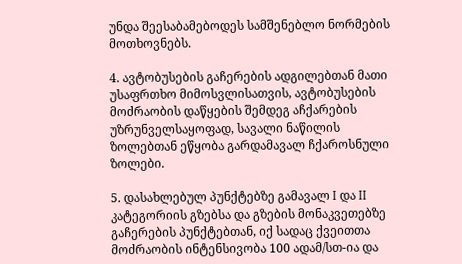უნდა შეესაბამებოდეს სამშენებლო ნორმების მოთხოვნებს.

4. ავტობუსების გაჩერების ადგილებთან მათი უსაფრთხო მიმოსვლისათვის, ავტობუსების მოძრაობის დაწყების შემდეგ აჩქარების უზრუნველსაყოფად, სავალი ნაწილის ზოლებთან ეწყობა გარდამავალ ჩქაროსნული ზოლები.

5. დასახლებულ პუნქტებზე გამავალ I და II კატეგორიის გზებსა და გზების მონაკვეთებზე გაჩერების პუნქტებთან, იქ სადაც ქვეითთა მოძრაობის ინტენსივობა 100 ადამ/სთ-ია და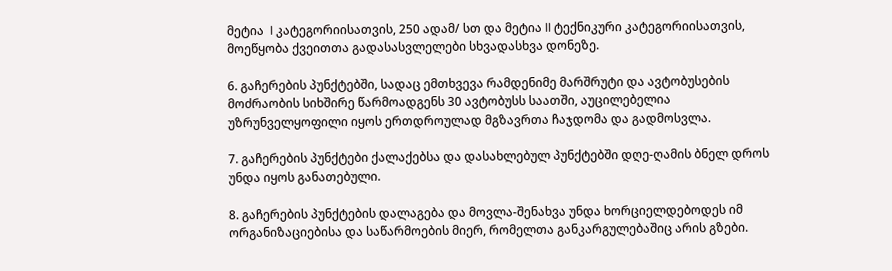მეტია  I კატეგორიისათვის, 250 ადამ/ სთ და მეტია II ტექნიკური კატეგორიისათვის, მოეწყობა ქვეითთა გადასასვლელები სხვადასხვა დონეზე.

6. გაჩერების პუნქტებში, სადაც ემთხვევა რამდენიმე მარშრუტი და ავტობუსების მოძრაობის სიხშირე წარმოადგენს 30 ავტობუსს საათში, აუცილებელია უზრუნველყოფილი იყოს ერთდროულად მგზავრთა ჩაჯდომა და გადმოსვლა.

7. გაჩერების პუნქტები ქალაქებსა და დასახლებულ პუნქტებში დღე-ღამის ბნელ დროს უნდა იყოს განათებული.

8. გაჩერების პუნქტების დალაგება და მოვლა-შენახვა უნდა ხორციელდებოდეს იმ ორგანიზაციებისა და საწარმოების მიერ, რომელთა განკარგულებაშიც არის გზები.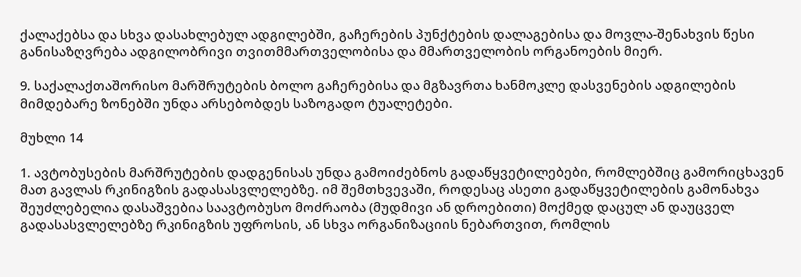ქალაქებსა და სხვა დასახლებულ ადგილებში, გაჩერების პუნქტების დალაგებისა და მოვლა-შენახვის წესი განისაზღვრება ადგილობრივი თვითმმართველობისა და მმართველობის ორგანოების მიერ.

9. საქალაქთაშორისო მარშრუტების ბოლო გაჩერებისა და მგზავრთა ხანმოკლე დასვენების ადგილების მიმდებარე ზონებში უნდა არსებობდეს საზოგადო ტუალეტები.

მუხლი 14

1. ავტობუსების მარშრუტების დადგენისას უნდა გამოიძებნოს გადაწყვეტილებები, რომლებშიც გამორიცხავენ მათ გავლას რკინიგზის გადასასვლელებზე. იმ შემთხვევაში, როდესაც ასეთი გადაწყვეტილების გამონახვა შეუძლებელია დასაშვებია საავტობუსო მოძრაობა (მუდმივი ან დროებითი) მოქმედ დაცულ ან დაუცველ გადასასვლელებზე რკინიგზის უფროსის, ან სხვა ორგანიზაციის ნებართვით, რომლის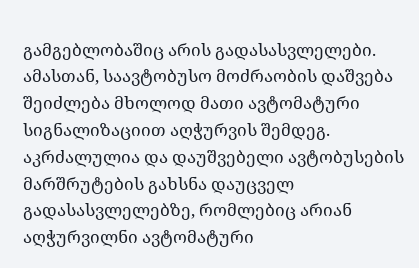გამგებლობაშიც არის გადასასვლელები. ამასთან, საავტობუსო მოძრაობის დაშვება შეიძლება მხოლოდ მათი ავტომატური სიგნალიზაციით აღჭურვის შემდეგ. აკრძალულია და დაუშვებელი ავტობუსების მარშრუტების გახსნა დაუცველ გადასასვლელებზე, რომლებიც არიან აღჭურვილნი ავტომატური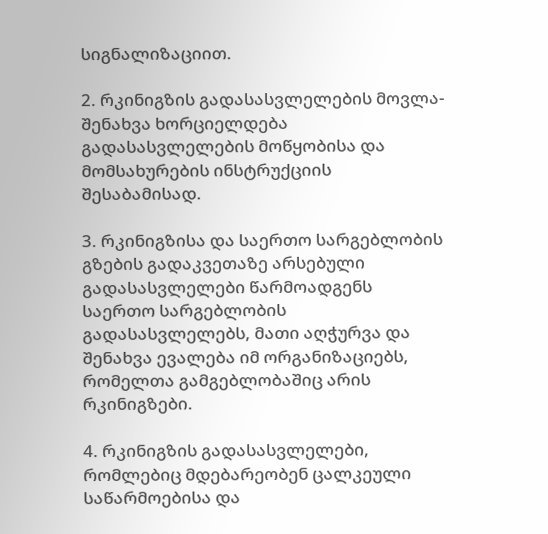სიგნალიზაციით.

2. რკინიგზის გადასასვლელების მოვლა-შენახვა ხორციელდება გადასასვლელების მოწყობისა და მომსახურების ინსტრუქციის შესაბამისად.

3. რკინიგზისა და საერთო სარგებლობის გზების გადაკვეთაზე არსებული გადასასვლელები წარმოადგენს საერთო სარგებლობის გადასასვლელებს, მათი აღჭურვა და შენახვა ევალება იმ ორგანიზაციებს, რომელთა გამგებლობაშიც არის რკინიგზები.

4. რკინიგზის გადასასვლელები, რომლებიც მდებარეობენ ცალკეული საწარმოებისა და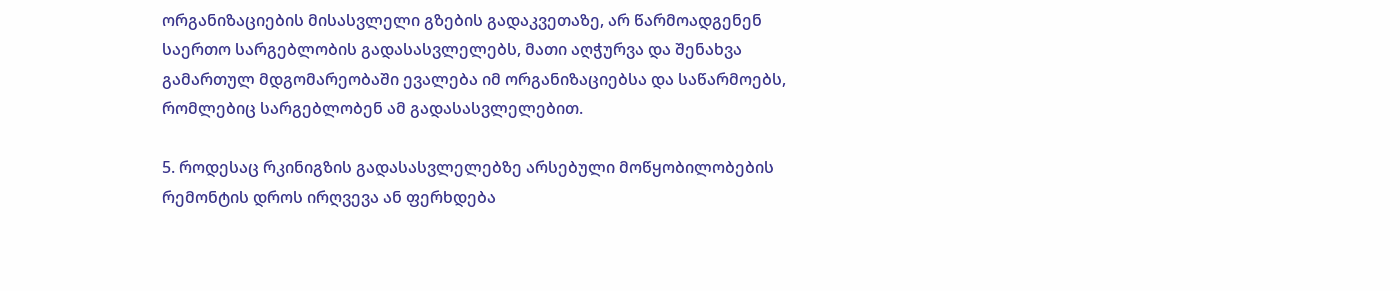ორგანიზაციების მისასვლელი გზების გადაკვეთაზე, არ წარმოადგენენ საერთო სარგებლობის გადასასვლელებს, მათი აღჭურვა და შენახვა გამართულ მდგომარეობაში ევალება იმ ორგანიზაციებსა და საწარმოებს, რომლებიც სარგებლობენ ამ გადასასვლელებით.

5. როდესაც რკინიგზის გადასასვლელებზე არსებული მოწყობილობების რემონტის დროს ირღვევა ან ფერხდება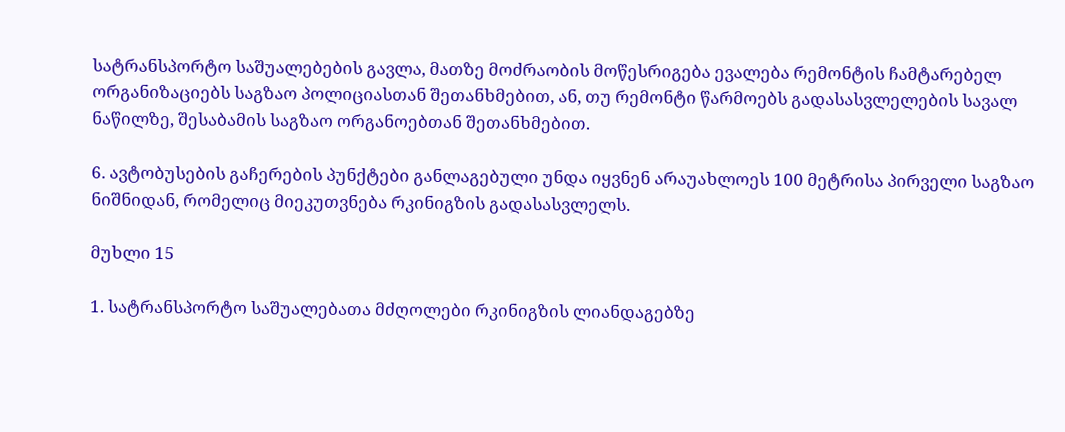სატრანსპორტო საშუალებების გავლა, მათზე მოძრაობის მოწესრიგება ევალება რემონტის ჩამტარებელ ორგანიზაციებს საგზაო პოლიციასთან შეთანხმებით, ან, თუ რემონტი წარმოებს გადასასვლელების სავალ ნაწილზე, შესაბამის საგზაო ორგანოებთან შეთანხმებით.

6. ავტობუსების გაჩერების პუნქტები განლაგებული უნდა იყვნენ არაუახლოეს 100 მეტრისა პირველი საგზაო ნიშნიდან, რომელიც მიეკუთვნება რკინიგზის გადასასვლელს.

მუხლი 15

1. სატრანსპორტო საშუალებათა მძღოლები რკინიგზის ლიანდაგებზე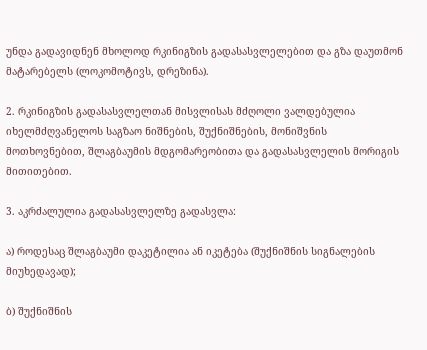უნდა გადავიდნენ მხოლოდ რკინიგზის გადასასვლელებით და გზა დაუთმონ მატარებელს (ლოკომოტივს, დრეზინა).

2. რკინიგზის გადასასვლელთან მისვლისას მძღოლი ვალდებულია იხელმძღვანელოს საგზაო ნიშნების, შუქნიშნების, მონიშვნის მოთხოვნებით, შლაგბაუმის მდგომარეობითა და გადასასვლელის მორიგის მითითებით.

3. აკრძალულია გადასასვლელზე გადასვლა:

ა) როდესაც შლაგბაუმი დაკეტილია ან იკეტება (შუქნიშნის სიგნალების მიუხედავად);

ბ) შუქნიშნის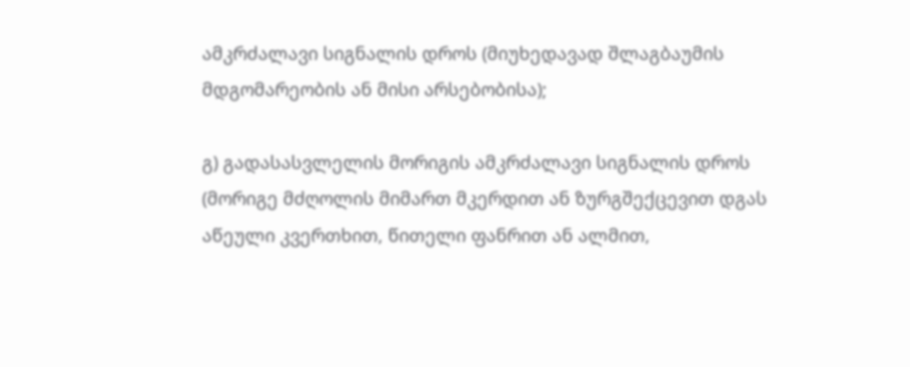ამკრძალავი სიგნალის დროს (მიუხედავად შლაგბაუმის მდგომარეობის ან მისი არსებობისა);

გ) გადასასვლელის მორიგის ამკრძალავი სიგნალის დროს (მორიგე მძღოლის მიმართ მკერდით ან ზურგშექცევით დგას აწეული კვერთხით, წითელი ფანრით ან ალმით,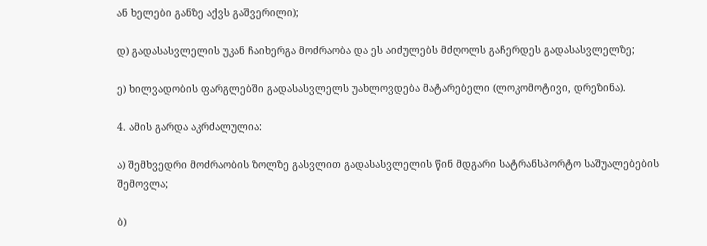ან ხელები განზე აქვს გაშვერილი);

დ) გადასასვლელის უკან ჩაიხერგა მოძრაობა და ეს აიძულებს მძღოლს გაჩერდეს გადასასვლელზე;

ე) ხილვადობის ფარგლებში გადასასვლელს უახლოვდება მატარებელი (ლოკომოტივი, დრეზინა).

4. ამის გარდა აკრძალულია:

ა) შემხვედრი მოძრაობის ზოლზე გასვლით გადასასვლელის წინ მდგარი სატრანსპორტო საშუალებების შემოვლა;

ბ)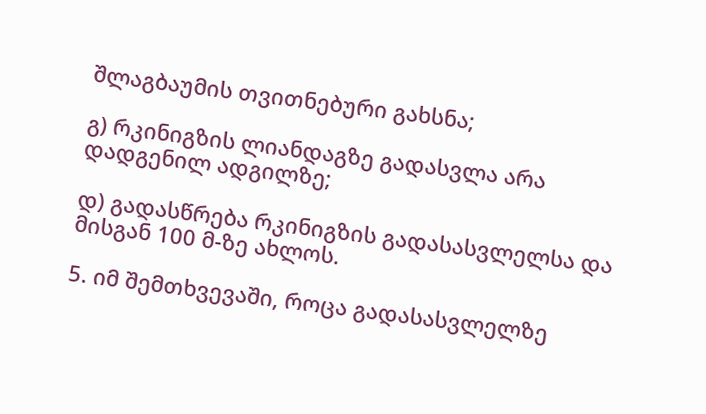შლაგბაუმის თვითნებური გახსნა;

გ) რკინიგზის ლიანდაგზე გადასვლა არა დადგენილ ადგილზე;

დ) გადასწრება რკინიგზის გადასასვლელსა და მისგან 100 მ-ზე ახლოს.

5. იმ შემთხვევაში, როცა გადასასვლელზე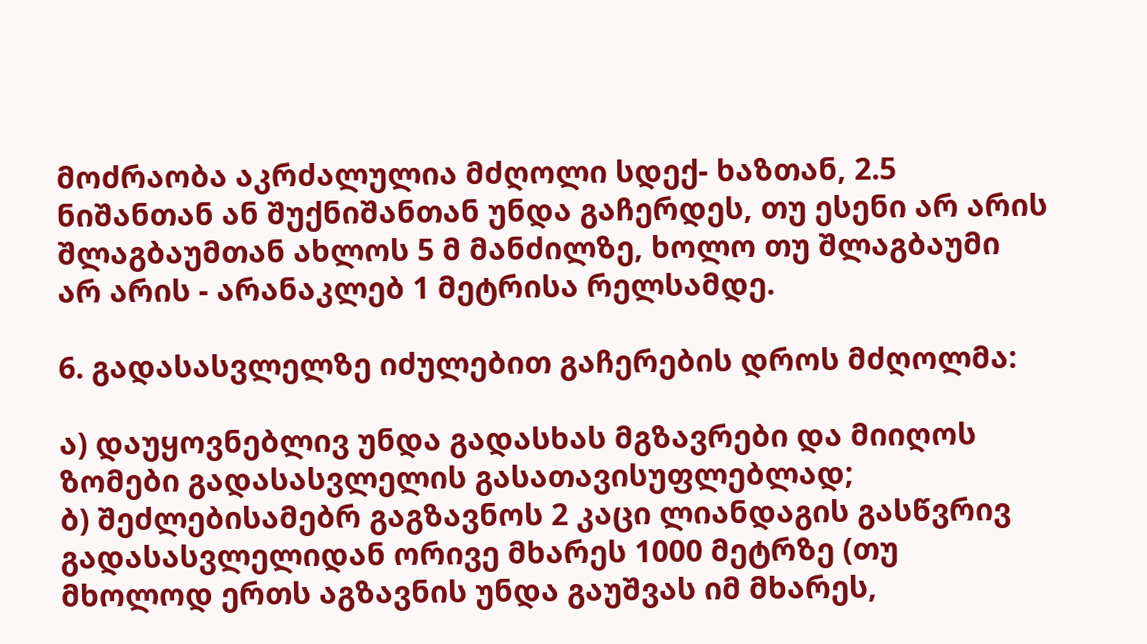მოძრაობა აკრძალულია მძღოლი სდექ- ხაზთან, 2.5 ნიშანთან ან შუქნიშანთან უნდა გაჩერდეს, თუ ესენი არ არის შლაგბაუმთან ახლოს 5 მ მანძილზე, ხოლო თუ შლაგბაუმი არ არის - არანაკლებ 1 მეტრისა რელსამდე.

6. გადასასვლელზე იძულებით გაჩერების დროს მძღოლმა:

ა) დაუყოვნებლივ უნდა გადასხას მგზავრები და მიიღოს ზომები გადასასვლელის გასათავისუფლებლად;
ბ) შეძლებისამებრ გაგზავნოს 2 კაცი ლიანდაგის გასწვრივ გადასასვლელიდან ორივე მხარეს 1000 მეტრზე (თუ მხოლოდ ერთს აგზავნის უნდა გაუშვას იმ მხარეს,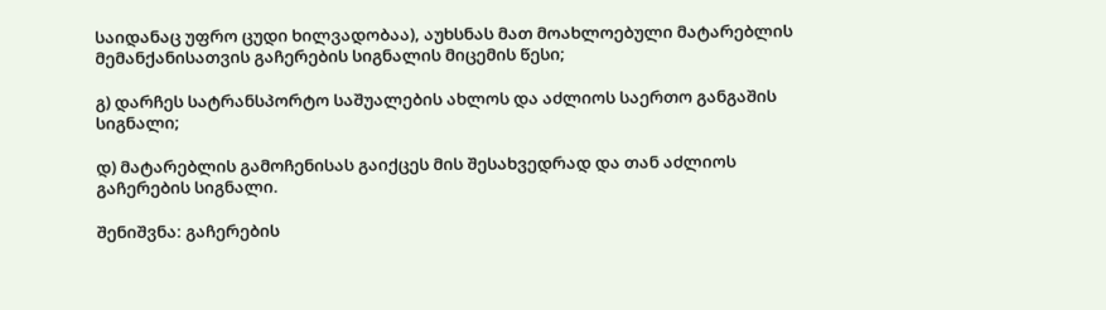საიდანაც უფრო ცუდი ხილვადობაა), აუხსნას მათ მოახლოებული მატარებლის მემანქანისათვის გაჩერების სიგნალის მიცემის წესი;

გ) დარჩეს სატრანსპორტო საშუალების ახლოს და აძლიოს საერთო განგაშის სიგნალი;

დ) მატარებლის გამოჩენისას გაიქცეს მის შესახვედრად და თან აძლიოს
გაჩერების სიგნალი.

შენიშვნა: გაჩერების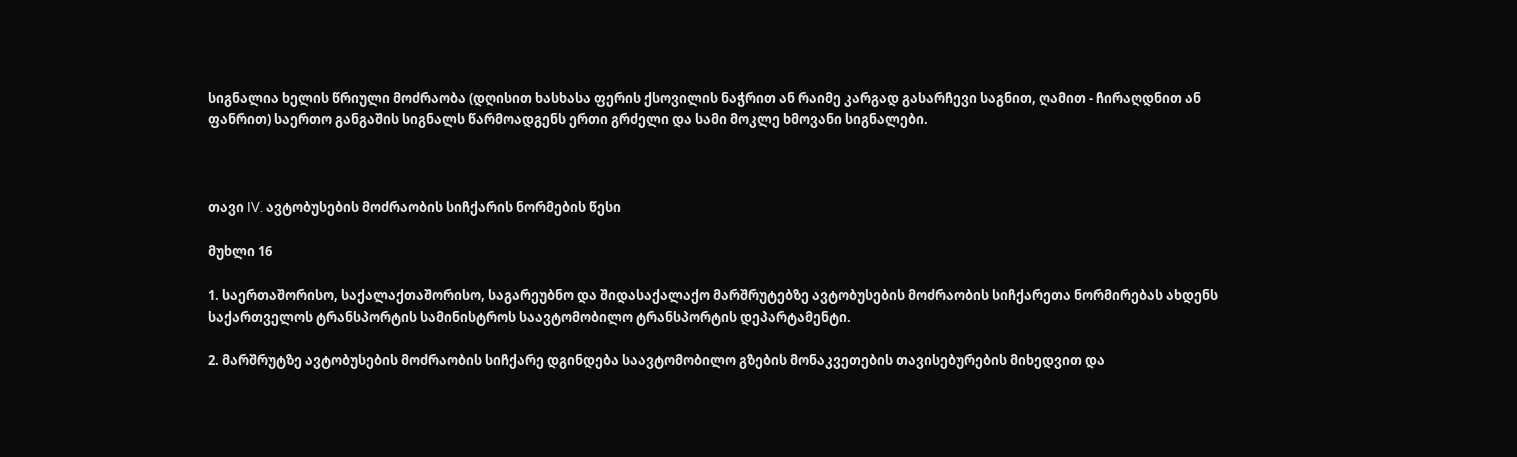სიგნალია ხელის წრიული მოძრაობა (დღისით ხასხასა ფერის ქსოვილის ნაჭრით ან რაიმე კარგად გასარჩევი საგნით, ღამით - ჩირაღდნით ან ფანრით) საერთო განგაშის სიგნალს წარმოადგენს ერთი გრძელი და სამი მოკლე ხმოვანი სიგნალები.



თავი IV. ავტობუსების მოძრაობის სიჩქარის ნორმების წესი

მუხლი 16

1. საერთაშორისო, საქალაქთაშორისო, საგარეუბნო და შიდასაქალაქო მარშრუტებზე ავტობუსების მოძრაობის სიჩქარეთა ნორმირებას ახდენს საქართველოს ტრანსპორტის სამინისტროს საავტომობილო ტრანსპორტის დეპარტამენტი.

2. მარშრუტზე ავტობუსების მოძრაობის სიჩქარე დგინდება საავტომობილო გზების მონაკვეთების თავისებურების მიხედვით და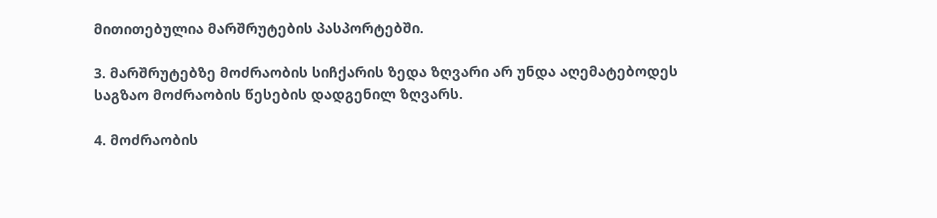მითითებულია მარშრუტების პასპორტებში.

3. მარშრუტებზე მოძრაობის სიჩქარის ზედა ზღვარი არ უნდა აღემატებოდეს საგზაო მოძრაობის წესების დადგენილ ზღვარს.

4. მოძრაობის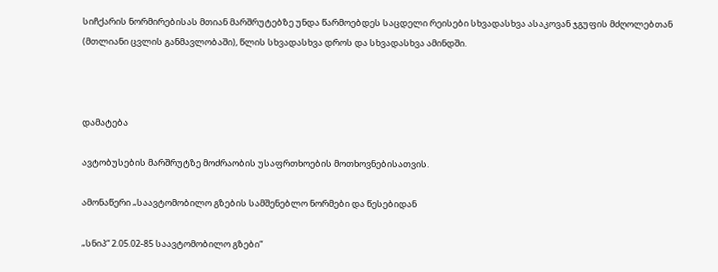სიჩქარის ნორმირებისას მთიან მარშრუტებზე უნდა წარმოებდეს საცდელი რეისები სხვადასხვა ასაკოვან ჯგუფის მძღოლებთან (მთლიანი ცვლის განმავლობაში), წლის სხვადასხვა დროს და სხვადასხვა ამინდში.



დამატება

ავტობუსების მარშრუტზე მოძრაობის უსაფრთხოების მოთხოვნებისათვის.

ამონაწერი „საავტომობილო გზების სამშენებლო ნორმები და წესებიდან

„სნიპ“ 2.05.02-85 საავტომობილო გზები“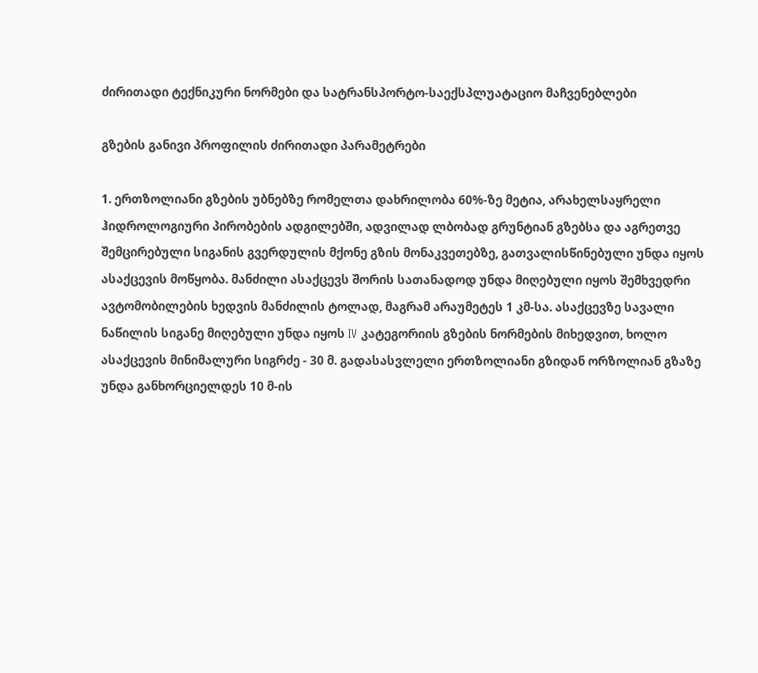ძირითადი ტექნიკური ნორმები და სატრანსპორტო-საექსპლუატაციო მაჩვენებლები

გზების განივი პროფილის ძირითადი პარამეტრები

1. ერთზოლიანი გზების უბნებზე რომელთა დახრილობა 60%-ზე მეტია, არახელსაყრელი ჰიდროლოგიური პირობების ადგილებში, ადვილად ლბობად გრუნტიან გზებსა და აგრეთვე შემცირებული სიგანის გვერდულის მქონე გზის მონაკვეთებზე, გათვალისწინებული უნდა იყოს ასაქცევის მოწყობა. მანძილი ასაქცევს შორის სათანადოდ უნდა მიღებული იყოს შემხვედრი ავტომობილების ხედვის მანძილის ტოლად, მაგრამ არაუმეტეს 1 კმ-სა. ასაქცევზე სავალი ნაწილის სიგანე მიღებული უნდა იყოს IV კატეგორიის გზების ნორმების მიხედვით, ხოლო ასაქცევის მინიმალური სიგრძე - 30 მ. გადასასვლელი ერთზოლიანი გზიდან ორზოლიან გზაზე უნდა განხორციელდეს 10 მ-ის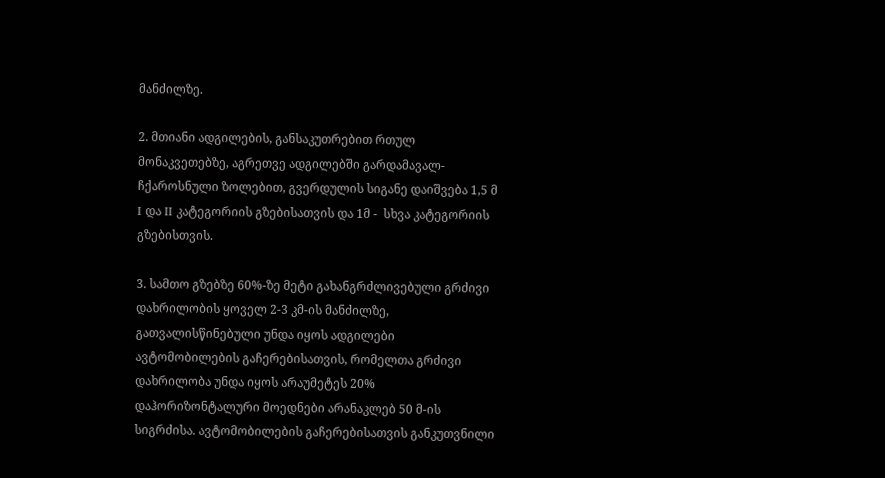მანძილზე.

2. მთიანი ადგილების, განსაკუთრებით რთულ მონაკვეთებზე, აგრეთვე ადგილებში გარდამავალ-ჩქაროსნული ზოლებით, გვერდულის სიგანე დაიშვება 1,5 მ I და II კატეგორიის გზებისათვის და 1მ -  სხვა კატეგორიის გზებისთვის.

3. სამთო გზებზე 60%-ზე მეტი გახანგრძლივებული გრძივი დახრილობის ყოველ 2-3 კმ-ის მანძილზე, გათვალისწინებული უნდა იყოს ადგილები ავტომობილების გაჩერებისათვის, რომელთა გრძივი დახრილობა უნდა იყოს არაუმეტეს 20% დაჰორიზონტალური მოედნები არანაკლებ 50 მ-ის სიგრძისა. ავტომობილების გაჩერებისათვის განკუთვნილი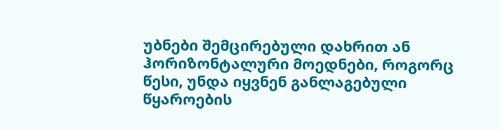უბნები შემცირებული დახრით ან ჰორიზონტალური მოედნები, როგორც წესი, უნდა იყვნენ განლაგებული წყაროების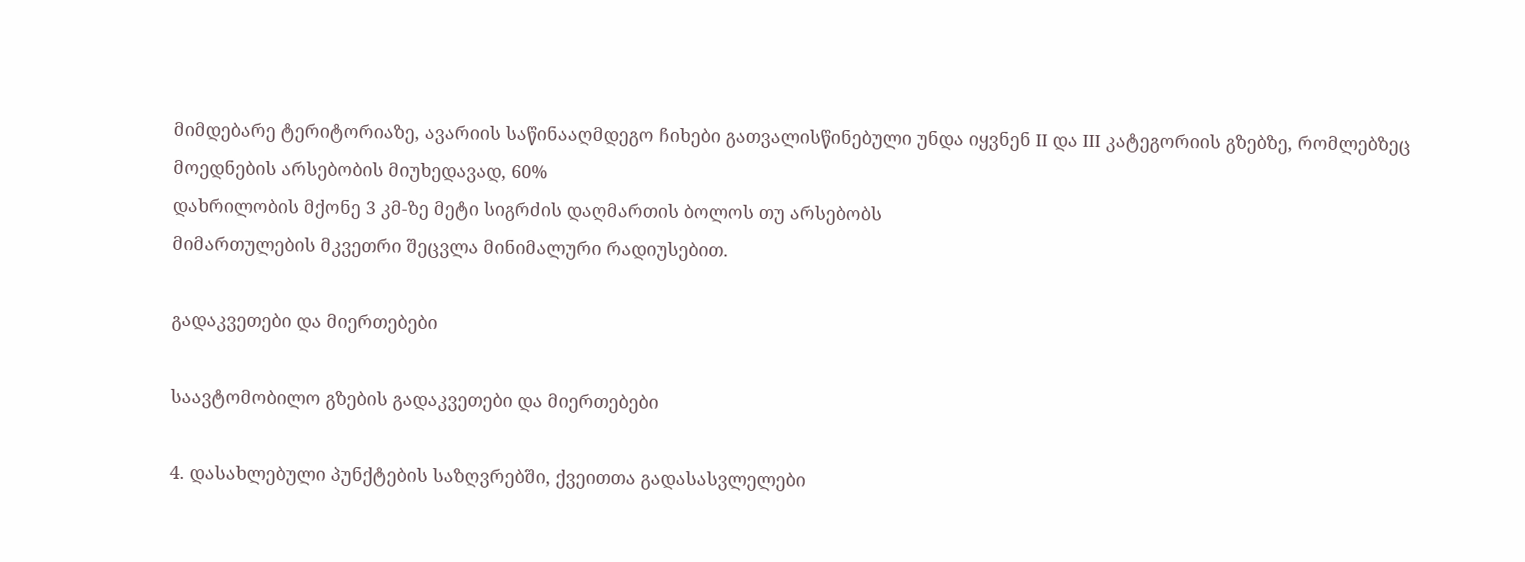მიმდებარე ტერიტორიაზე, ავარიის საწინააღმდეგო ჩიხები გათვალისწინებული უნდა იყვნენ II და III კატეგორიის გზებზე, რომლებზეც მოედნების არსებობის მიუხედავად, 60%
დახრილობის მქონე 3 კმ-ზე მეტი სიგრძის დაღმართის ბოლოს თუ არსებობს
მიმართულების მკვეთრი შეცვლა მინიმალური რადიუსებით.

გადაკვეთები და მიერთებები

საავტომობილო გზების გადაკვეთები და მიერთებები

4. დასახლებული პუნქტების საზღვრებში, ქვეითთა გადასასვლელები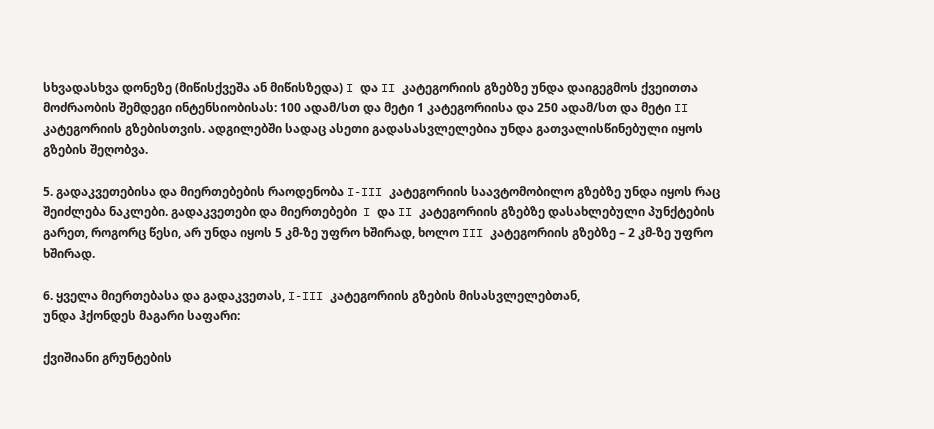სხვადასხვა დონეზე (მიწისქვეშა ან მიწისზედა) I და II კატეგორიის გზებზე უნდა დაიგეგმოს ქვეითთა მოძრაობის შემდეგი ინტენსიობისას: 100 ადამ/სთ და მეტი 1 კატეგორიისა და 250 ადამ/სთ და მეტი II კატეგორიის გზებისთვის. ადგილებში სადაც ასეთი გადასასვლელებია უნდა გათვალისწინებული იყოს გზების შეღობვა.

5. გადაკვეთებისა და მიერთებების რაოდენობა I-III კატეგორიის საავტომობილო გზებზე უნდა იყოს რაც შეიძლება ნაკლები. გადაკვეთები და მიერთებები  I და II კატეგორიის გზებზე დასახლებული პუნქტების გარეთ, როგორც წესი, არ უნდა იყოს 5 კმ-ზე უფრო ხშირად, ხოლო III კატეგორიის გზებზე – 2 კმ-ზე უფრო ხშირად.

6. ყველა მიერთებასა და გადაკვეთას, I-III კატეგორიის გზების მისასვლელებთან,
უნდა ჰქონდეს მაგარი საფარი:

ქვიშიანი გრუნტების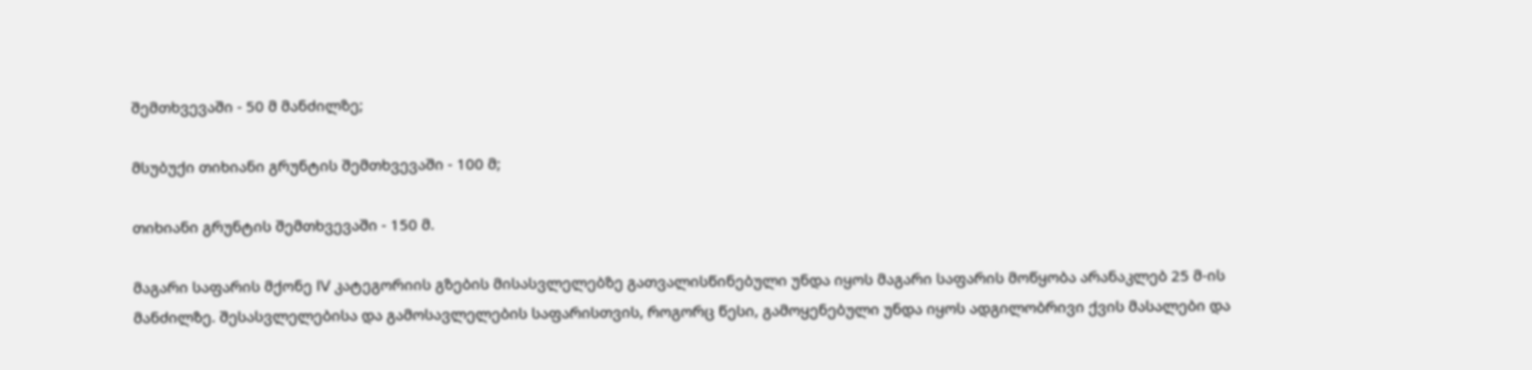შემთხვევაში - 50 მ მანძილზე;

მსუბუქი თიხიანი გრუნტის შემთხვევაში - 100 მ;

თიხიანი გრუნტის შემთხვევაში - 150 მ.

მაგარი საფარის მქონე IV კატეგორიის გზების მისასვლელებზე გათვალისწინებული უნდა იყოს მაგარი საფარის მოწყობა არანაკლებ 25 მ-ის მანძილზე. შესასვლელებისა და გამოსავლელების საფარისთვის, როგორც წესი, გამოყენებული უნდა იყოს ადგილობრივი ქვის მასალები და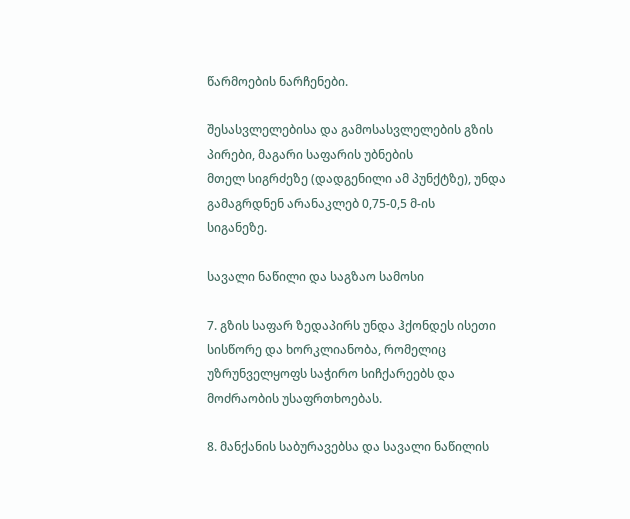წარმოების ნარჩენები.

შესასვლელებისა და გამოსასვლელების გზის პირები, მაგარი საფარის უბნების
მთელ სიგრძეზე (დადგენილი ამ პუნქტზე), უნდა გამაგრდნენ არანაკლებ 0,75-0,5 მ-ის
სიგანეზე.

სავალი ნაწილი და საგზაო სამოსი

7. გზის საფარ ზედაპირს უნდა ჰქონდეს ისეთი სისწორე და ხორკლიანობა, რომელიც უზრუნველყოფს საჭირო სიჩქარეებს და მოძრაობის უსაფრთხოებას.

8. მანქანის საბურავებსა და სავალი ნაწილის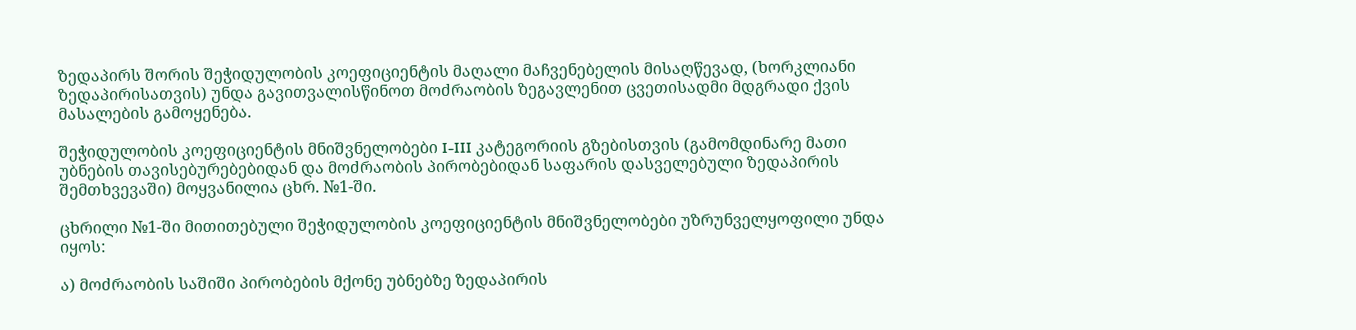ზედაპირს შორის შეჭიდულობის კოეფიციენტის მაღალი მაჩვენებელის მისაღწევად, (ხორკლიანი ზედაპირისათვის) უნდა გავითვალისწინოთ მოძრაობის ზეგავლენით ცვეთისადმი მდგრადი ქვის მასალების გამოყენება.

შეჭიდულობის კოეფიციენტის მნიშვნელობები I-III კატეგორიის გზებისთვის (გამომდინარე მათი უბნების თავისებურებებიდან და მოძრაობის პირობებიდან საფარის დასველებული ზედაპირის შემთხვევაში) მოყვანილია ცხრ. №1-ში.

ცხრილი №1-ში მითითებული შეჭიდულობის კოეფიციენტის მნიშვნელობები უზრუნველყოფილი უნდა იყოს:

ა) მოძრაობის საშიში პირობების მქონე უბნებზე ზედაპირის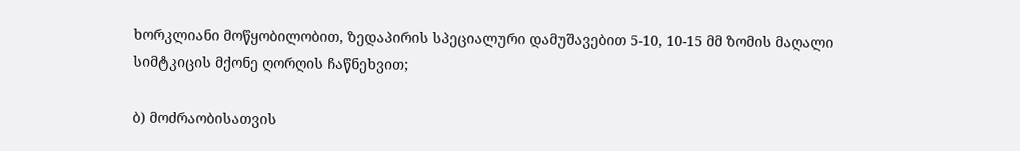ხორკლიანი მოწყობილობით, ზედაპირის სპეციალური დამუშავებით 5-10, 10-15 მმ ზომის მაღალი
სიმტკიცის მქონე ღორღის ჩაწნეხვით;

ბ) მოძრაობისათვის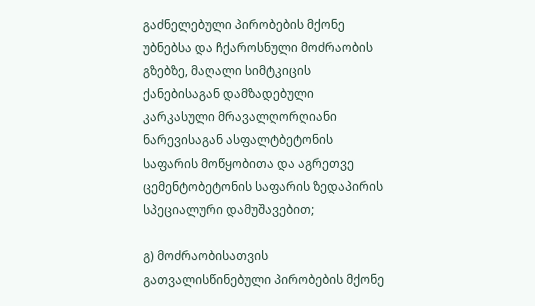გაძნელებული პირობების მქონე უბნებსა და ჩქაროსნული მოძრაობის გზებზე, მაღალი სიმტკიცის ქანებისაგან დამზადებული კარკასული მრავალღორღიანი ნარევისაგან ასფალტბეტონის საფარის მოწყობითა და აგრეთვე ცემენტობეტონის საფარის ზედაპირის სპეციალური დამუშავებით;

გ) მოძრაობისათვის გათვალისწინებული პირობების მქონე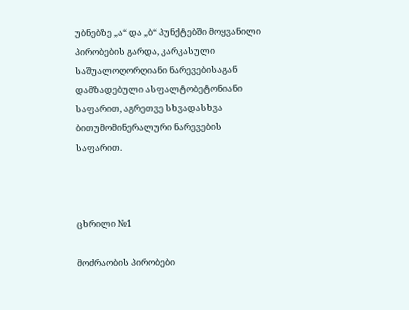უბნებზე „ა“ და „ბ“ პუნქტებში მოყვანილი პირობების გარდა, კარკასული საშუალოღორღიანი ნარევებისაგან დამზადებული ასფალტობეტონიანი საფარით, აგრეთვე სხვადასხვა ბითუმომინერალური ნარევების საფარით.



ცხრილი №1

მოძრაობის პირობები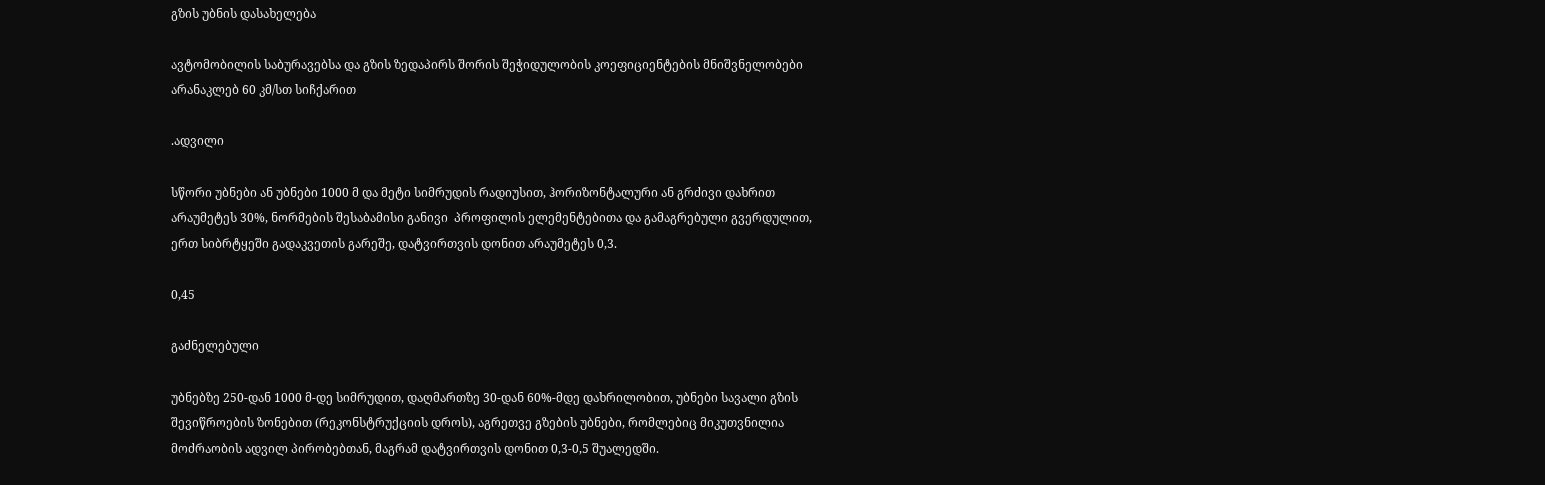გზის უბნის დასახელება

ავტომობილის საბურავებსა და გზის ზედაპირს შორის შეჭიდულობის კოეფიციენტების მნიშვნელობები არანაკლებ 60 კმ/სთ სიჩქარით

.ადვილი

სწორი უბნები ან უბნები 1000 მ და მეტი სიმრუდის რადიუსით, ჰორიზონტალური ან გრძივი დახრით არაუმეტეს 30%, ნორმების შესაბამისი განივი  პროფილის ელემენტებითა და გამაგრებული გვერდულით, ერთ სიბრტყეში გადაკვეთის გარეშე, დატვირთვის დონით არაუმეტეს 0,3.

0,45

გაძნელებული

უბნებზე 250-დან 1000 მ-დე სიმრუდით, დაღმართზე 30-დან 60%-მდე დახრილობით, უბნები სავალი გზის შევიწროების ზონებით (რეკონსტრუქციის დროს), აგრეთვე გზების უბნები, რომლებიც მიკუთვნილია მოძრაობის ადვილ პირობებთან, მაგრამ დატვირთვის დონით 0,3-0,5 შუალედში.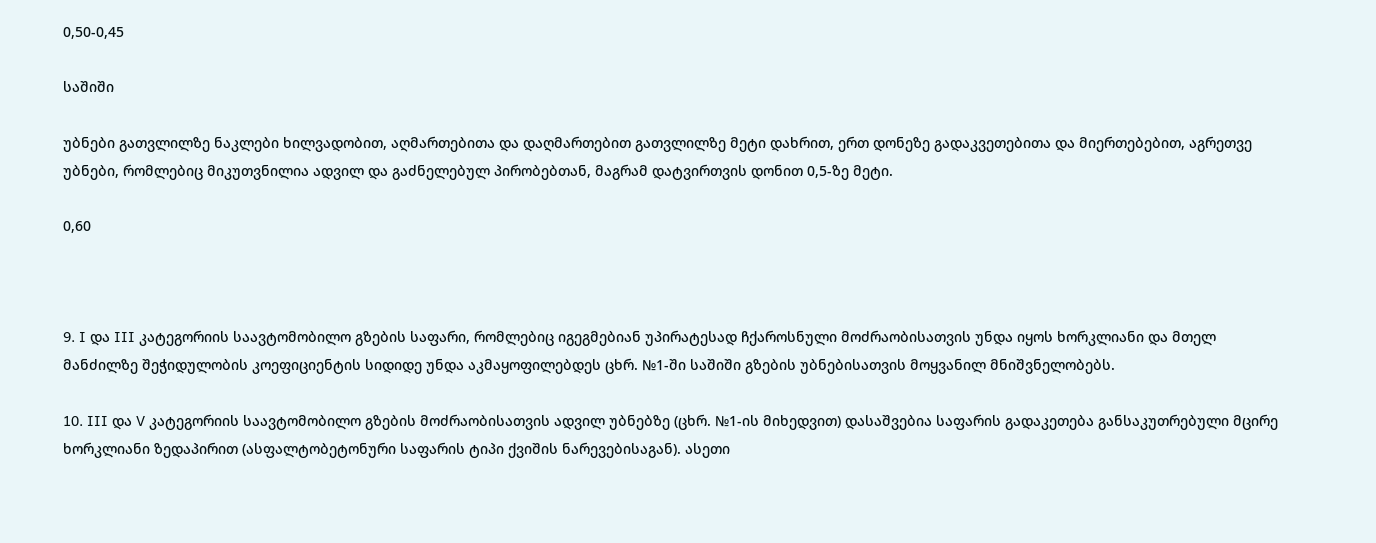0,50-0,45

საშიში

უბნები გათვლილზე ნაკლები ხილვადობით, აღმართებითა და დაღმართებით გათვლილზე მეტი დახრით, ერთ დონეზე გადაკვეთებითა და მიერთებებით, აგრეთვე უბნები, რომლებიც მიკუთვნილია ადვილ და გაძნელებულ პირობებთან, მაგრამ დატვირთვის დონით 0,5-ზე მეტი.

0,60



9. I და III კატეგორიის საავტომობილო გზების საფარი, რომლებიც იგეგმებიან უპირატესად ჩქაროსნული მოძრაობისათვის უნდა იყოს ხორკლიანი და მთელ მანძილზე შეჭიდულობის კოეფიციენტის სიდიდე უნდა აკმაყოფილებდეს ცხრ. №1-ში საშიში გზების უბნებისათვის მოყვანილ მნიშვნელობებს.

10. III და V კატეგორიის საავტომობილო გზების მოძრაობისათვის ადვილ უბნებზე (ცხრ. №1-ის მიხედვით) დასაშვებია საფარის გადაკეთება განსაკუთრებული მცირე ხორკლიანი ზედაპირით (ასფალტობეტონური საფარის ტიპი ქვიშის ნარევებისაგან). ასეთი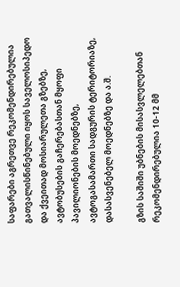საფარები აგრეთვე რეკომენდირებულია გათვალისწინებული იყოს საველოსიპედო და ქვეითად მოსიარულეთა გზებზე, ავტობუსების გაჩერებასთან მყოფი პავილიონების მოედნებზე, ავტოგასამართი სადგურის ტერიტორიაზე, დასასვენებელ მოედნებზე და ა.შ.

გზის საშიში უბნების მისასვლელებთან რეკომენდირებულია 10-12 მმ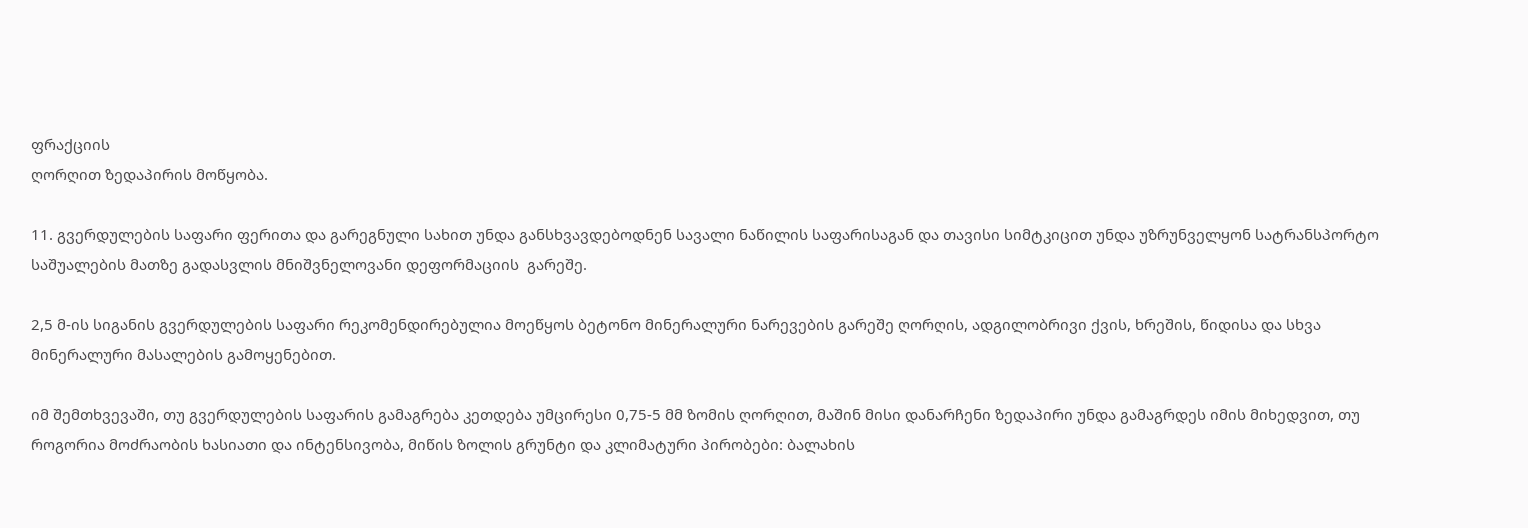ფრაქციის
ღორღით ზედაპირის მოწყობა.

11. გვერდულების საფარი ფერითა და გარეგნული სახით უნდა განსხვავდებოდნენ სავალი ნაწილის საფარისაგან და თავისი სიმტკიცით უნდა უზრუნველყონ სატრანსპორტო საშუალების მათზე გადასვლის მნიშვნელოვანი დეფორმაციის  გარეშე.

2,5 მ-ის სიგანის გვერდულების საფარი რეკომენდირებულია მოეწყოს ბეტონო მინერალური ნარევების გარეშე ღორღის, ადგილობრივი ქვის, ხრეშის, წიდისა და სხვა მინერალური მასალების გამოყენებით.

იმ შემთხვევაში, თუ გვერდულების საფარის გამაგრება კეთდება უმცირესი 0,75-5 მმ ზომის ღორღით, მაშინ მისი დანარჩენი ზედაპირი უნდა გამაგრდეს იმის მიხედვით, თუ როგორია მოძრაობის ხასიათი და ინტენსივობა, მიწის ზოლის გრუნტი და კლიმატური პირობები: ბალახის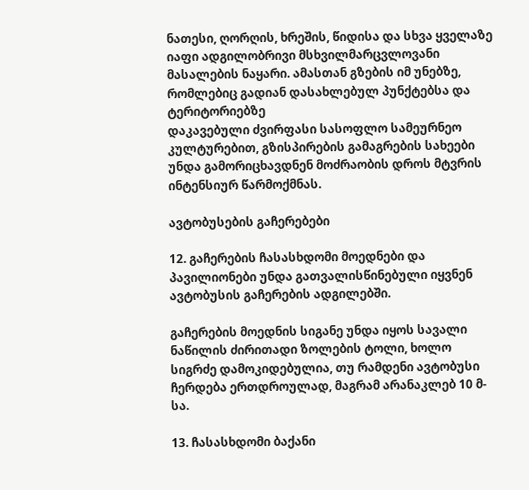ნათესი, ღორღის, ხრეშის, წიდისა და სხვა ყველაზე იაფი ადგილობრივი მსხვილმარცვლოვანი მასალების ნაყარი. ამასთან გზების იმ უნებზე, რომლებიც გადიან დასახლებულ პუნქტებსა და ტერიტორიებზე
დაკავებული ძვირფასი სასოფლო სამეურნეო კულტურებით, გზისპირების გამაგრების სახეები უნდა გამორიცხავდნენ მოძრაობის დროს მტვრის ინტენსიურ წარმოქმნას.

ავტობუსების გაჩერებები

12. გაჩერების ჩასასხდომი მოედნები და პავილიონები უნდა გათვალისწინებული იყვნენ ავტობუსის გაჩერების ადგილებში.

გაჩერების მოედნის სიგანე უნდა იყოს სავალი ნაწილის ძირითადი ზოლების ტოლი, ხოლო სიგრძე დამოკიდებულია, თუ რამდენი ავტობუსი ჩერდება ერთდროულად, მაგრამ არანაკლებ 10 მ-სა.

13. ჩასასხდომი ბაქანი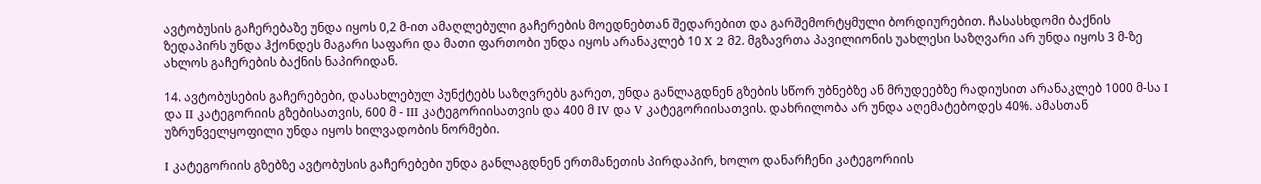ავტობუსის გაჩერებაზე უნდა იყოს 0,2 მ-ით ამაღლებული გაჩერების მოედნებთან შედარებით და გარშემორტყმული ბორდიურებით. ჩასასხდომი ბაქნის ზედაპირს უნდა ჰქონდეს მაგარი საფარი და მათი ფართობი უნდა იყოს არანაკლებ 10 X 2 მ2. მგზავრთა პავილიონის უახლესი საზღვარი არ უნდა იყოს 3 მ-ზე ახლოს გაჩერების ბაქნის ნაპირიდან.

14. ავტობუსების გაჩერებები, დასახლებულ პუნქტებს საზღვრებს გარეთ, უნდა განლაგდნენ გზების სწორ უბნებზე ან მრუდეებზე რადიუსით არანაკლებ 1000 მ-სა I და II კატეგორიის გზებისათვის, 600 მ - III კატეგორიისათვის და 400 მ IV და V კატეგორიისათვის. დახრილობა არ უნდა აღემატებოდეს 40%. ამასთან უზრუნველყოფილი უნდა იყოს ხილვადობის ნორმები.

I კატეგორიის გზებზე ავტობუსის გაჩერებები უნდა განლაგდნენ ერთმანეთის პირდაპირ, ხოლო დანარჩენი კატეგორიის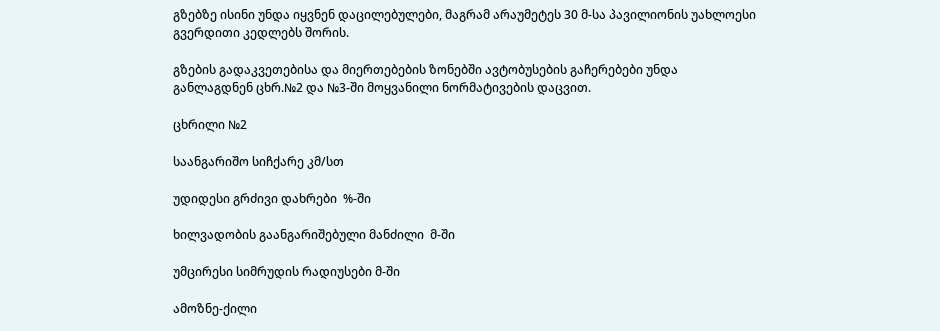გზებზე ისინი უნდა იყვნენ დაცილებულები, მაგრამ არაუმეტეს 30 მ-სა პავილიონის უახლოესი გვერდითი კედლებს შორის.

გზების გადაკვეთებისა და მიერთებების ზონებში ავტობუსების გაჩერებები უნდა განლაგდნენ ცხრ.№2 და №3-ში მოყვანილი ნორმატივების დაცვით.

ცხრილი №2

საანგარიშო სიჩქარე კმ/სთ

უდიდესი გრძივი დახრები  %-ში

ხილვადობის გაანგარიშებული მანძილი  მ-ში

უმცირესი სიმრუდის რადიუსები მ-ში

ამოზნე-ქილი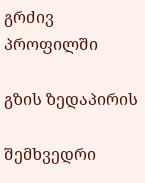გრძივ პროფილში

გზის ზედაპირის

შემხვედრი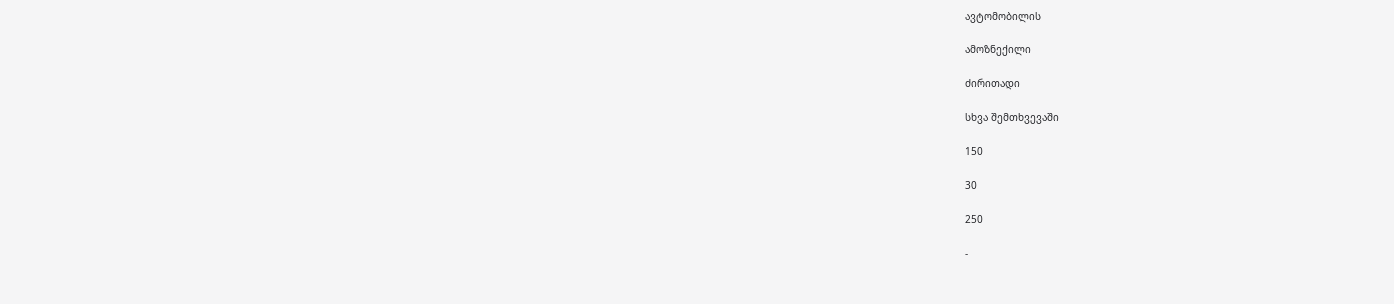ავტომობილის

ამოზნექილი

ძირითადი

სხვა შემთხვევაში

150

30

250

-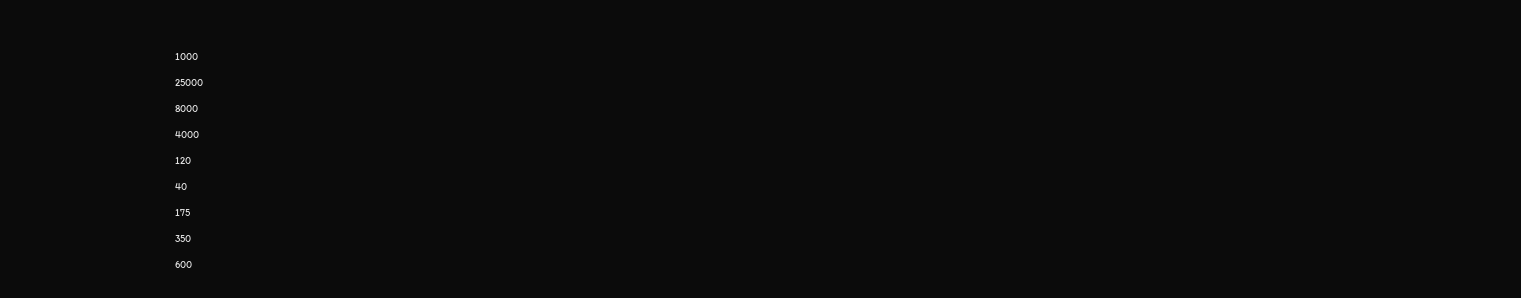1000

25000

8000

4000

120

40

175

350

600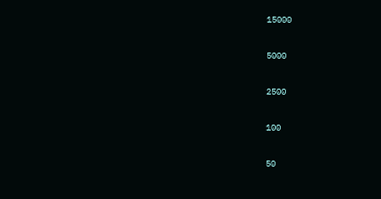15000

5000

2500

100

50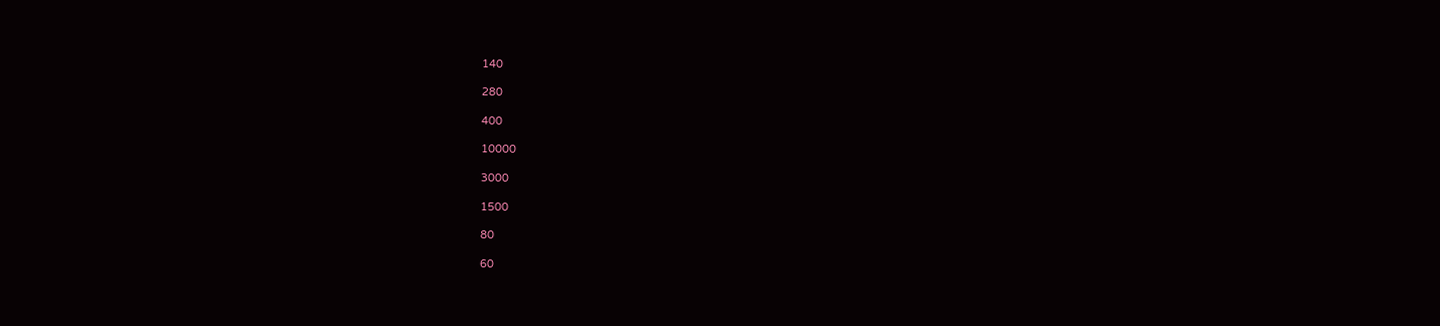140

280

400

10000

3000

1500

80

60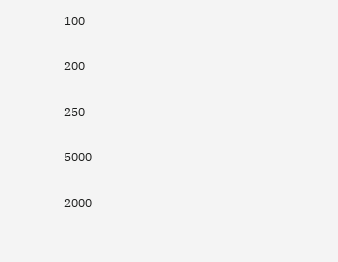100

200

250

5000

2000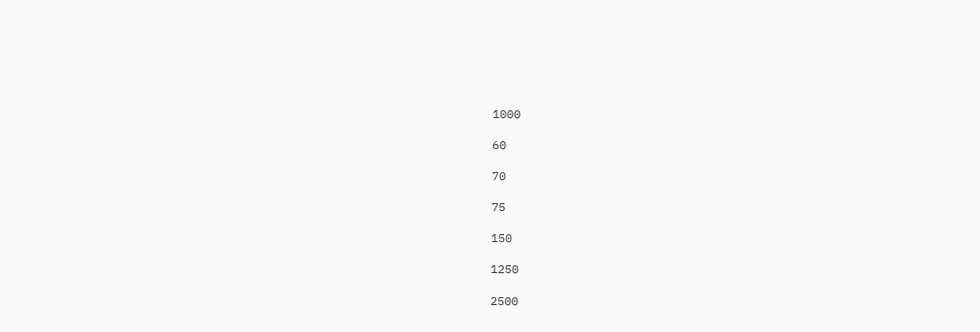1000

60

70

75

150

1250

2500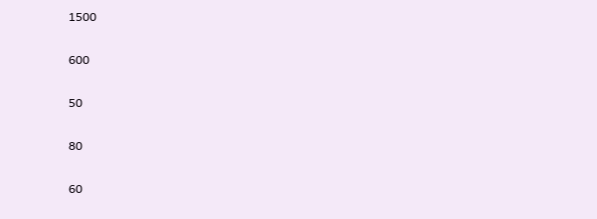1500

600

50

80

60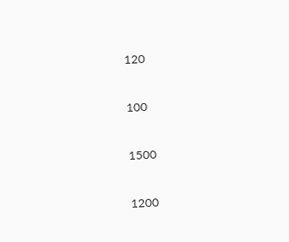120

100

1500

1200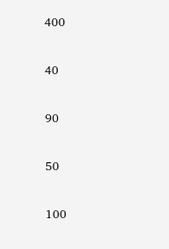400

40

90

50

100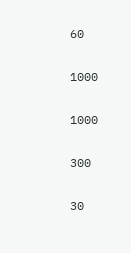60

1000

1000

300

30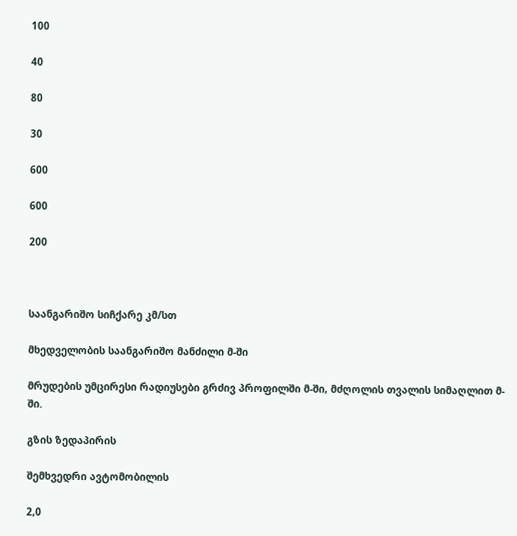100

40

80

30

600

600

200



საანგარიშო სიჩქარე კმ/სთ

მხედველობის საანგარიშო მანძილი მ-ში

მრუდების უმცირესი რადიუსები გრძივ პროფილში მ-ში, მძღოლის თვალის სიმაღლით მ-ში.

გზის ზედაპირის

შემხვედრი ავტომობილის

2,0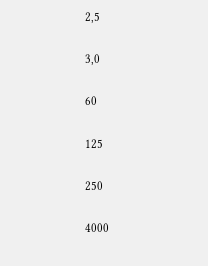2,5

3,0

60

125

250

4000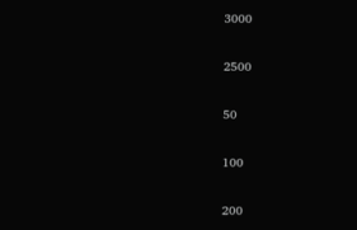3000

2500

50

100

200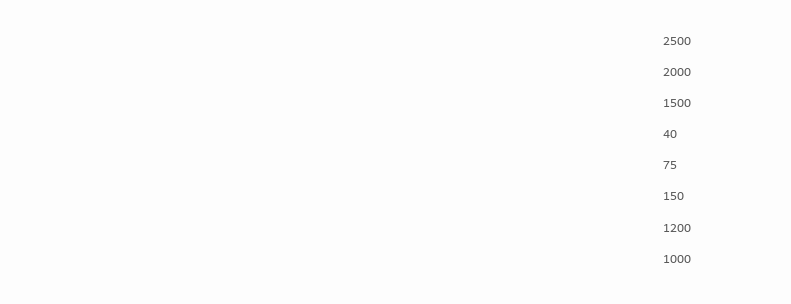2500

2000

1500

40

75

150

1200

1000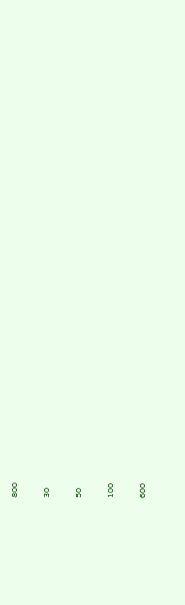800

30

50

100

600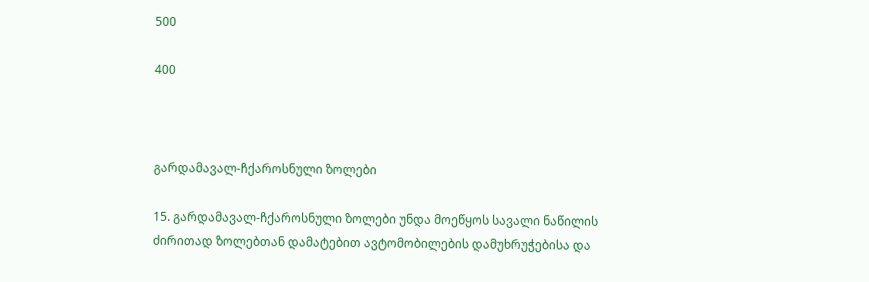500

400



გარდამავალ-ჩქაროსნული ზოლები

15. გარდამავალ-ჩქაროსნული ზოლები უნდა მოეწყოს სავალი ნაწილის ძირითად ზოლებთან დამატებით ავტომობილების დამუხრუჭებისა და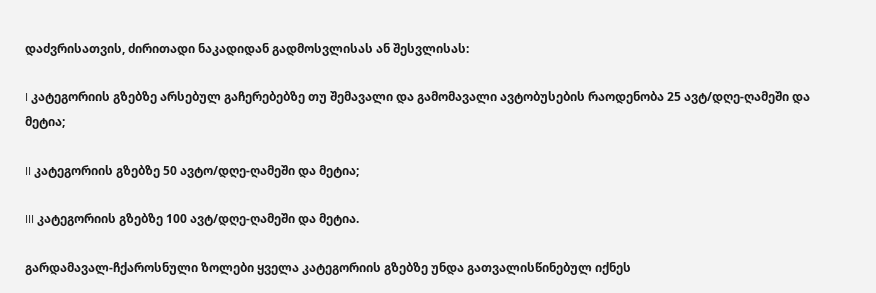დაძვრისათვის, ძირითადი ნაკადიდან გადმოსვლისას ან შესვლისას:

I კატეგორიის გზებზე არსებულ გაჩერებებზე თუ შემავალი და გამომავალი ავტობუსების რაოდენობა 25 ავტ/დღე-ღამეში და მეტია;

II კატეგორიის გზებზე 50 ავტო/დღე-ღამეში და მეტია;

III კატეგორიის გზებზე 100 ავტ/დღე-ღამეში და მეტია.

გარდამავალ-ჩქაროსნული ზოლები ყველა კატეგორიის გზებზე უნდა გათვალისწინებულ იქნეს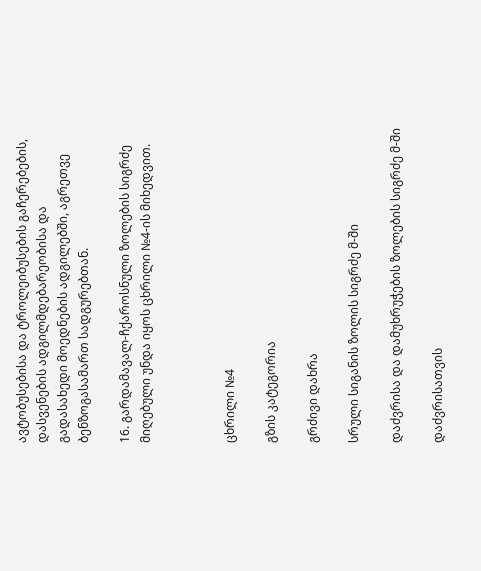ავტობუსებისა და ტროლეიბუსების გაჩერებების, დასვენების ადგილმდებარეობისა და გადასახედი მოედნების ადგილებში, აგრეთვე ბენზოგასამართ სადგურებთან.

16. გარდამავალ-ჩქაროსნული ზოლების სიგრძე მიღებული უნდა იყოს ცხრილი №4-ის მიხედვით.



ცხრილი №4

გზის კატეგორია

გრძივი დახრა

სრული სიგანის ზოლის სიგრძე მ-ში

დაძვრისა და დამუხრუჭების ზოლების სიგრძე მ-ში

დაძვრისათვის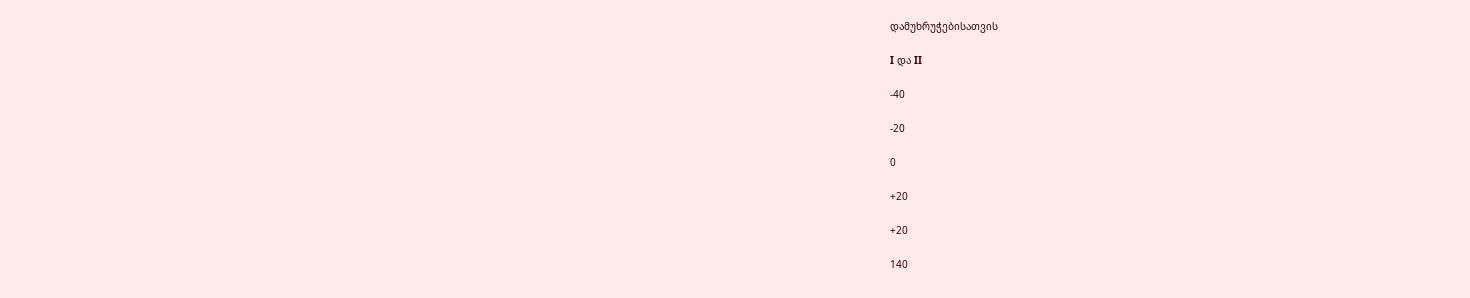დამუხრუჭებისათვის

I და II

-40

-20

0

+20

+20

140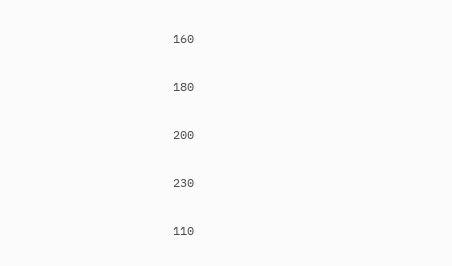160

180

200

230

110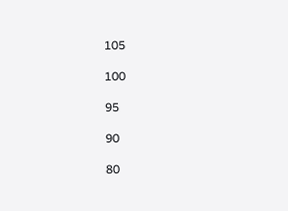105

100

95

90

80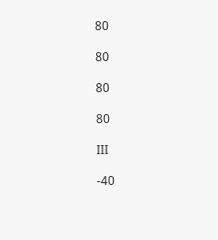80

80

80

80

III

-40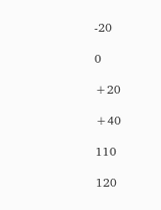-20

0

+20

+40

110

120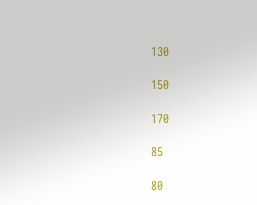130

150

170

85

80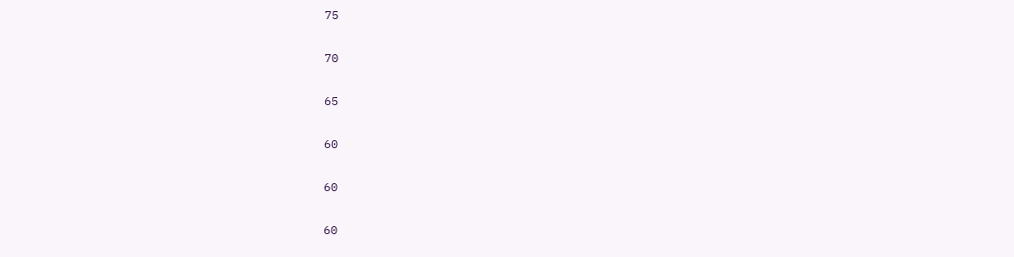75

70

65

60

60

60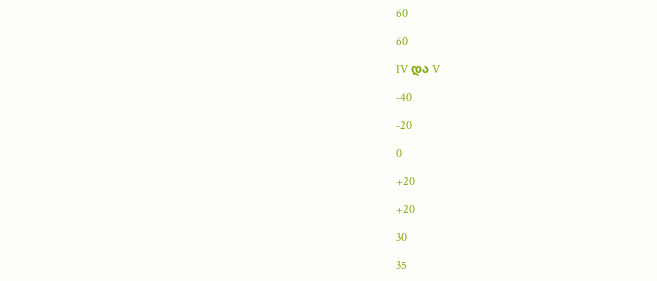60

60

IV და V

-40

-20

0

+20

+20

30

35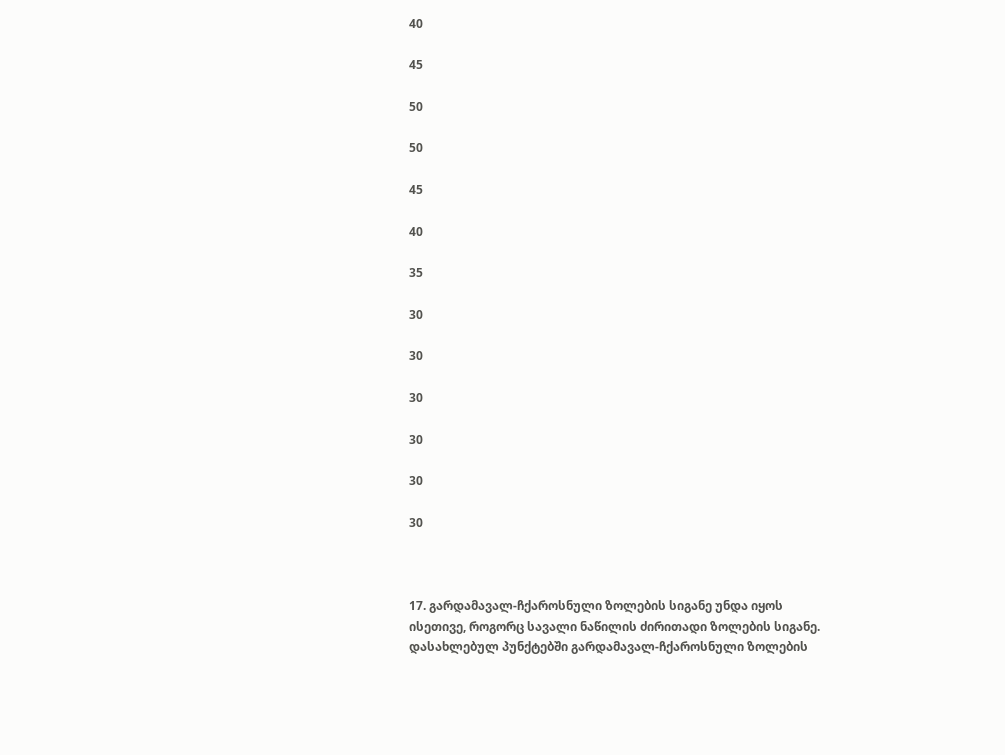40

45

50

50

45

40

35

30

30

30

30

30

30



17. გარდამავალ-ჩქაროსნული ზოლების სიგანე უნდა იყოს ისეთივე, როგორც სავალი ნაწილის ძირითადი ზოლების სიგანე. დასახლებულ პუნქტებში გარდამავალ-ჩქაროსნული ზოლების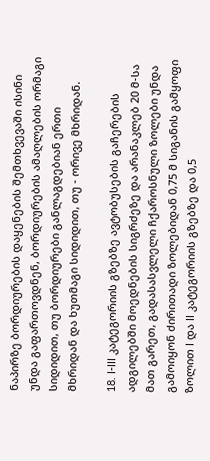ნაპირზე ბორდიურების დაყენების შემთხვევაში ისინი უნდა გაფართოვდნენ, ბორდიურების ამაღლების ორმაგი სიდიდით, თუ ბორდიურები განლაგდებიან ერთი მხრიდან და ხუთმაგი სიდიდით, თუ - ორივე მხრიდან.

18. I-III კატეგორიის გზებზე ავტობუსების გაჩერების ადგილებში მოედნების სიგრძეზე და არანაკლებ 20 მ-სა მათ გარეთ, გადასასვლელი ჩქაროსნული ზოლები უნდა გამოიყონ ძირითადი ზოლებიდან 0,75 მ სიგანის გამყოფი ზოლით I და II კატეგორიის გზებზე და 0,5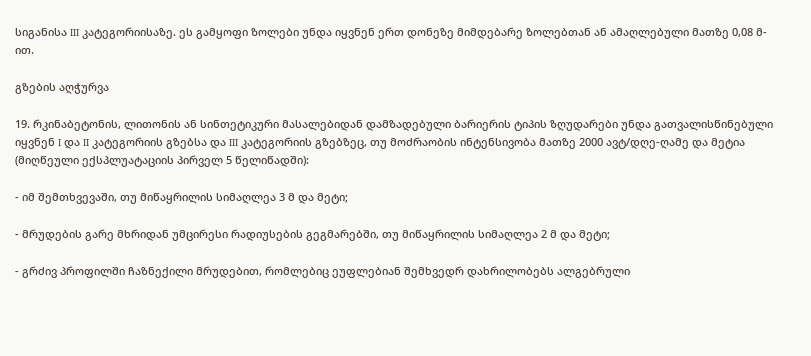სიგანისა III კატეგორიისაზე. ეს გამყოფი ზოლები უნდა იყვნენ ერთ დონეზე მიმდებარე ზოლებთან ან ამაღლებული მათზე 0,08 მ-ით.

გზების აღჭურვა

19. რკინაბეტონის, ლითონის ან სინთეტიკური მასალებიდან დამზადებული ბარიერის ტიპის ზღუდარები უნდა გათვალისწინებული იყვნენ I და II კატეგორიის გზებსა და III კატეგორიის გზებზეც, თუ მოძრაობის ინტენსივობა მათზე 2000 ავტ/დღე-ღამე და მეტია (მიღწეული ექსპლუატაციის პირველ 5 წელიწადში):

- იმ შემთხვევაში, თუ მიწაყრილის სიმაღლეა 3 მ და მეტი;

- მრუდების გარე მხრიდან უმცირესი რადიუსების გეგმარებში, თუ მიწაყრილის სიმაღლეა 2 მ და მეტი;

- გრძივ პროფილში ჩაზნექილი მრუდებით, რომლებიც ეუფლებიან შემხვედრ დახრილობებს ალგებრული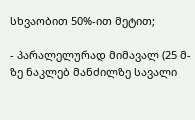სხვაობით 50%-ით მეტით;

- პარალელურად მიმავალ (25 მ-ზე ნაკლებ მანძილზე სავალი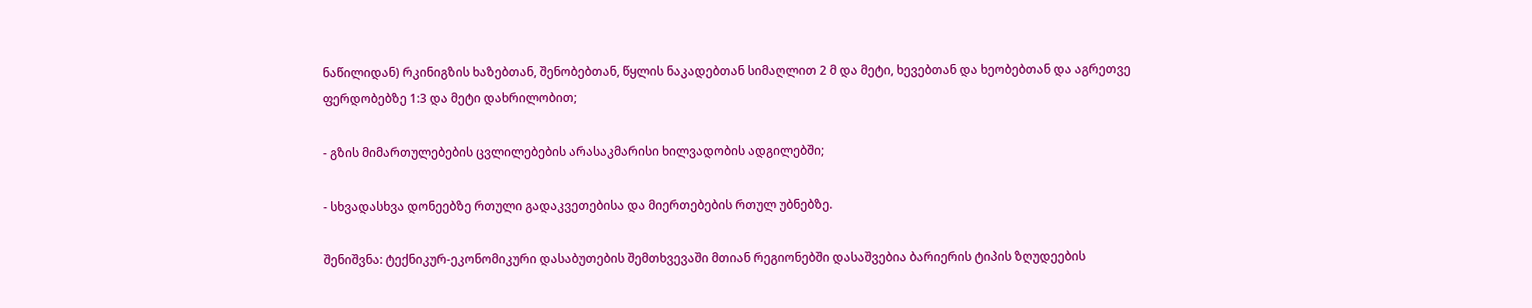ნაწილიდან) რკინიგზის ხაზებთან, შენობებთან, წყლის ნაკადებთან სიმაღლით 2 მ და მეტი, ხევებთან და ხეობებთან და აგრეთვე ფერდობებზე 1:3 და მეტი დახრილობით;

- გზის მიმართულებების ცვლილებების არასაკმარისი ხილვადობის ადგილებში;

- სხვადასხვა დონეებზე რთული გადაკვეთებისა და მიერთებების რთულ უბნებზე.

შენიშვნა: ტექნიკურ-ეკონომიკური დასაბუთების შემთხვევაში მთიან რეგიონებში დასაშვებია ბარიერის ტიპის ზღუდეების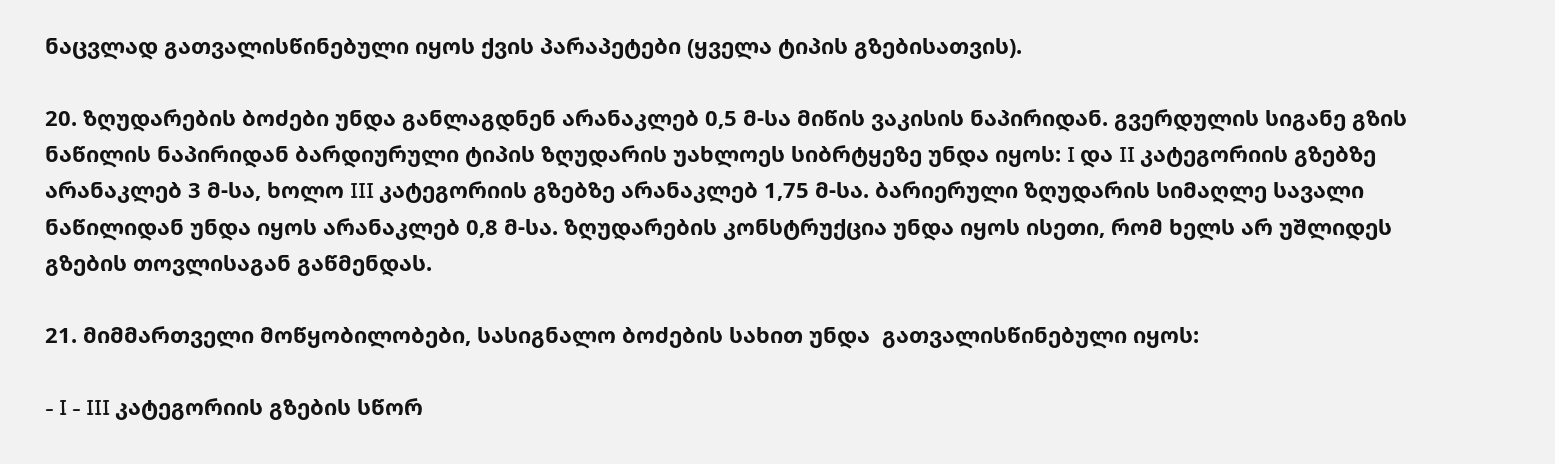ნაცვლად გათვალისწინებული იყოს ქვის პარაპეტები (ყველა ტიპის გზებისათვის).

20. ზღუდარების ბოძები უნდა განლაგდნენ არანაკლებ 0,5 მ-სა მიწის ვაკისის ნაპირიდან. გვერდულის სიგანე გზის ნაწილის ნაპირიდან ბარდიურული ტიპის ზღუდარის უახლოეს სიბრტყეზე უნდა იყოს: I და II კატეგორიის გზებზე არანაკლებ 3 მ-სა, ხოლო III კატეგორიის გზებზე არანაკლებ 1,75 მ-სა. ბარიერული ზღუდარის სიმაღლე სავალი ნაწილიდან უნდა იყოს არანაკლებ 0,8 მ-სა. ზღუდარების კონსტრუქცია უნდა იყოს ისეთი, რომ ხელს არ უშლიდეს გზების თოვლისაგან გაწმენდას.

21. მიმმართველი მოწყობილობები, სასიგნალო ბოძების სახით უნდა  გათვალისწინებული იყოს:

- I - III კატეგორიის გზების სწორ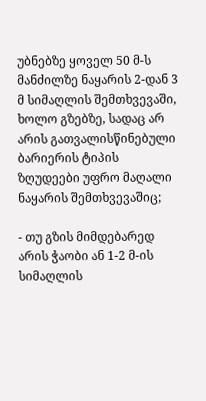უბნებზე ყოველ 50 მ-ს მანძილზე ნაყარის 2-დან 3 მ სიმაღლის შემთხვევაში, ხოლო გზებზე, სადაც არ არის გათვალისწინებული ბარიერის ტიპის ზღუდეები უფრო მაღალი ნაყარის შემთხვევაშიც;

- თუ გზის მიმდებარედ არის ჭაობი ან 1-2 მ-ის სიმაღლის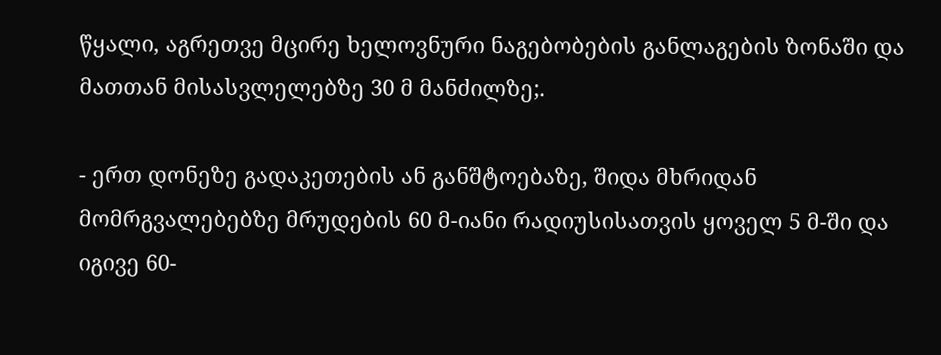წყალი, აგრეთვე მცირე ხელოვნური ნაგებობების განლაგების ზონაში და მათთან მისასვლელებზე 30 მ მანძილზე;.

- ერთ დონეზე გადაკეთების ან განშტოებაზე, შიდა მხრიდან მომრგვალებებზე მრუდების 60 მ-იანი რადიუსისათვის ყოველ 5 მ-ში და იგივე 60-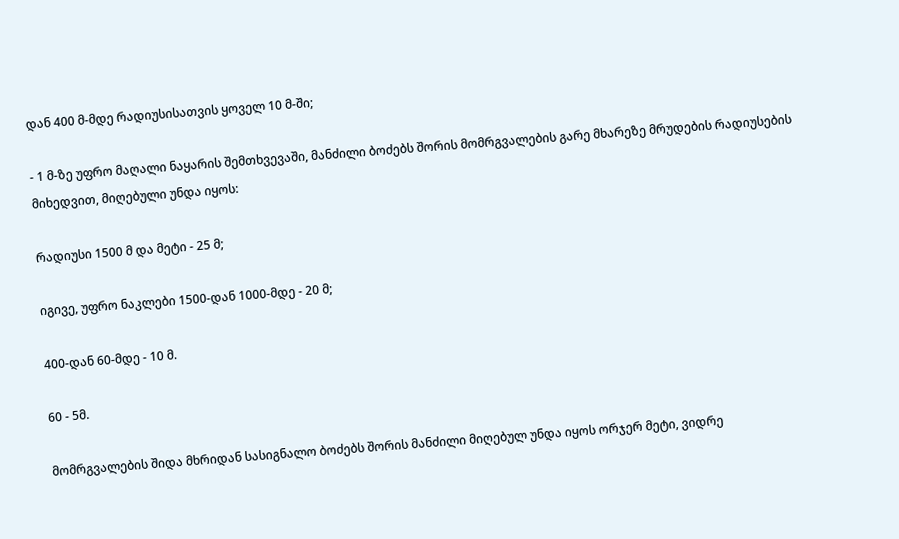დან 400 მ-მდე რადიუსისათვის ყოველ 10 მ-ში;

- 1 მ-ზე უფრო მაღალი ნაყარის შემთხვევაში, მანძილი ბოძებს შორის მომრგვალების გარე მხარეზე მრუდების რადიუსების მიხედვით, მიღებული უნდა იყოს:

რადიუსი 1500 მ და მეტი - 25 მ;

იგივე, უფრო ნაკლები 1500-დან 1000-მდე - 20 მ;

400-დან 60-მდე - 10 მ.

60 - 5მ.

მომრგვალების შიდა მხრიდან სასიგნალო ბოძებს შორის მანძილი მიღებულ უნდა იყოს ორჯერ მეტი, ვიდრე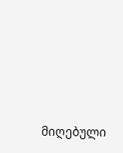მიღებული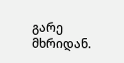გარე მხრიდან.